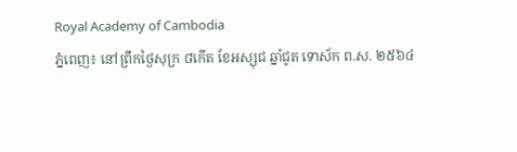Royal Academy of Cambodia
ភ្នំពេញ៖ នៅព្រឹកថ្ងៃសុក្រ ៨កើត ខែអស្សុជ ឆ្នាំជូត ទោស័ក ព.ស. ២៥៦៤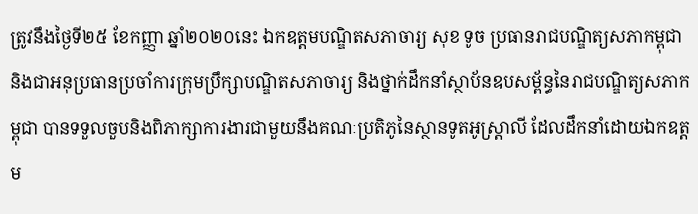ត្រូវនឹងថ្ងៃទី២៥ ខែកញ្ញា ឆ្នាំ២០២០នេះ ឯកឧត្ដមបណ្ឌិតសភាចារ្យ សុខ ទូច ប្រធានរាជបណ្ឌិត្យសភាកម្ពុជា និងជាអនុប្រធានប្រចាំការក្រុមប្រឹក្សាបណ្ឌិតសភាចារ្យ និងថ្នាក់ដឹកនាំស្ថាប័នឧបសម្ព័ន្ធនៃរាជបណ្ឌិត្យសភាកម្ពុជា បានទទួលចួបនិងពិភាក្សាការងារជាមួយនឹងគណៈប្រតិភូនៃស្ថានទូតអូស្ត្រាលី ដែលដឹកនាំដោយឯកឧត្ដម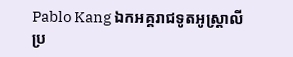Pablo Kang ឯកអគ្គរាជទូតអូស្ត្រាលីប្រ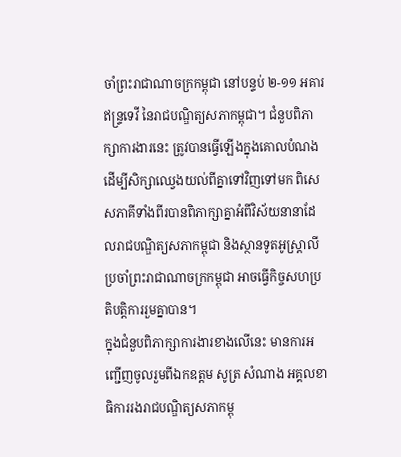ចាំព្រះរាជាណាចក្រកម្ពុជា នៅបន្ទប់ ២-១១ អគារឥន្ទ្រទេវី នៃរាជបណ្ឌិត្យសភាកម្ពុជា។ ជំនួបពិភាក្សាការងារនេះ ត្រូវបានធ្វើឡើងក្នុងគោលបំណងដើម្បីសិក្សាឈ្វេងយល់ពីគ្នាទៅវិញទៅមក ពិសេសភាគីទាំងពីរបានពិភាក្សាគ្នាអំពីវិស័យនានាដែលរាជបណ្ឌិត្យសភាកម្ពុជា និងស្ថានទូតអូស្ត្រាលីប្រចាំព្រះរាជាណាចក្រកម្ពុជា អាចធ្វើកិច្ចសហប្រតិបត្តិការរួមគ្នាបាន។
ក្នុងជំនួបពិភាក្សាការងារខាងលើនេះ មានការអញ្ជើញចូលរួមពីឯកឧត្ដម សូត្រ សំណាង អគ្គលខាធិការរងរាជបណ្ឌិត្យសភាកម្ពុ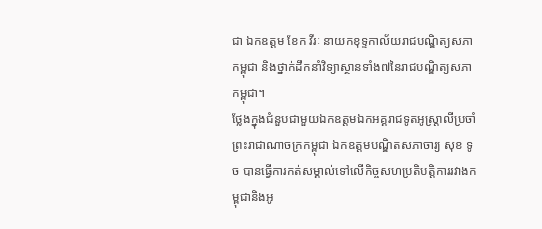ជា ឯកឧត្ដម ខែក វីរៈ នាយកខុទ្ទកាល័យរាជបណ្ឌិត្យសភាកម្ពុជា និងថ្នាក់ដឹកនាំវិទ្យាស្ថានទាំង៧នៃរាជបណ្ឌិត្យសភាកម្ពុជា។
ថ្លែងក្នុងជំនួបជាមួយឯកឧត្ដមឯកអគ្គរាជទូតអូស្ត្រាលីប្រចាំព្រះរាជាណាចក្រកម្ពុជា ឯកឧត្ដមបណ្ឌិតសភាចារ្យ សុខ ទូច បានធ្វើការកត់សម្គាល់ទៅលើកិច្ចសហប្រតិបត្តិការរវាងកម្ពុជានិងអូ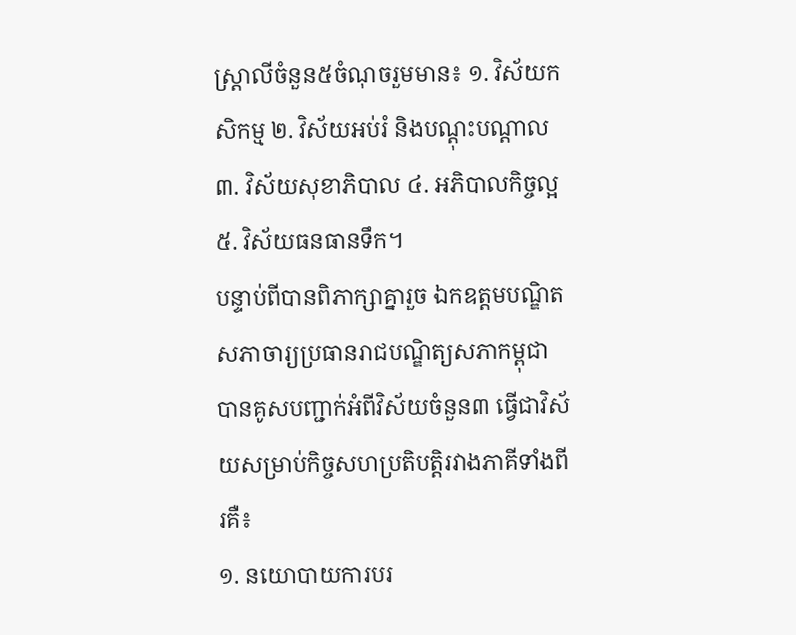ស្ត្រាលីចំនួន៥ចំណុចរួមមាន៖ ១. វិស័យកសិកម្ម ២. វិស័យអប់រំ និងបណ្ដុះបណ្ដាល ៣. វិស័យសុខាភិបាល ៤. អភិបាលកិច្ចល្អ ៥. វិស័យធនធានទឹក។
បន្ទាប់ពីបានពិភាក្សាគ្នារួច ឯកឧត្ដមបណ្ឌិតសភាចារ្យប្រធានរាជបណ្ឌិត្យសភាកម្ពុជា បានគូសបញ្ជាក់អំពីវិស័យចំនួន៣ ធ្វើជាវិស័យសម្រាប់កិច្ចសហប្រតិបត្តិរវាងភាគីទាំងពីរគឺ៖
១. នយោបាយការបរ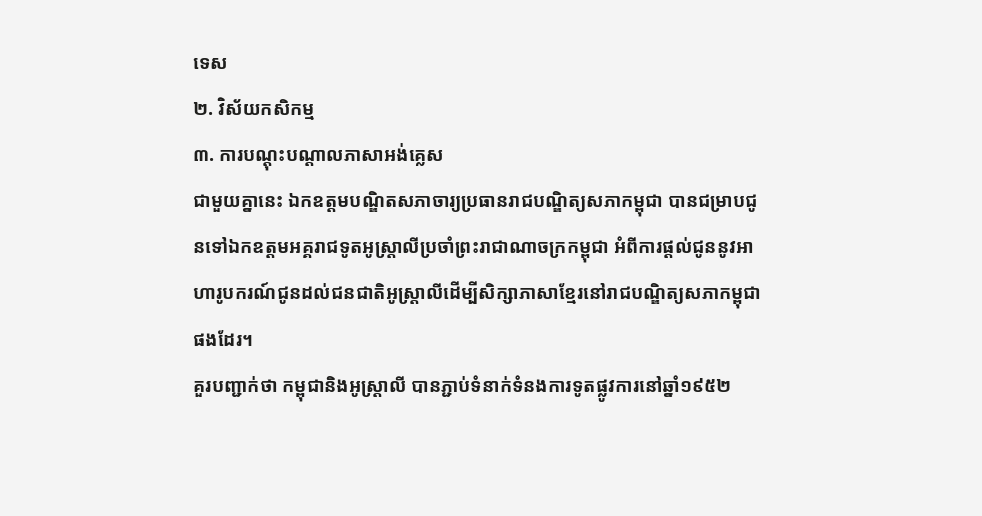ទេស
២. វិស័យកសិកម្ម
៣. ការបណ្ដុះបណ្ដាលភាសាអង់គ្លេស
ជាមួយគ្នានេះ ឯកឧត្ដមបណ្ឌិតសភាចារ្យប្រធានរាជបណ្ឌិត្យសភាកម្ពុជា បានជម្រាបជូនទៅឯកឧត្ដមអគ្គរាជទូតអូស្ត្រាលីប្រចាំព្រះរាជាណាចក្រកម្ពុជា អំពីការផ្ដល់ជូននូវអាហារូបករណ៍ជូនដល់ជនជាតិអូស្ត្រាលីដើម្បីសិក្សាភាសាខ្មែរនៅរាជបណ្ឌិត្យសភាកម្ពុជាផងដែរ។
គួរបញ្ជាក់ថា កម្ពុជានិងអូស្ត្រាលី បានភ្ជាប់ទំនាក់ទំនងការទូតផ្លូវការនៅឆ្នាំ១៩៥២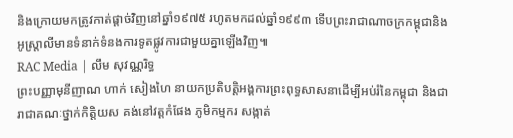និងក្រោយមកត្រូវកាត់ផ្ដាច់វិញនៅឆ្នាំ១៩៧៥ រហូតមកដល់ឆ្នាំ១៩៩៣ ទើបព្រះរាជាណាចក្រកម្ពុជានិងអូស្ត្រាលីមានទំនាក់ទំនងការទូតផ្លូវការជាមួយគ្នាឡើងវិញ៕
RAC Media | លឹម សុវណ្ណរិទ្ធ
ព្រះបញ្ញាមុនីញាណ ហាក់ សៀងហៃ នាយកប្រតិបត្តិអង្គការព្រះពុទ្ធសាសនាដើម្បីអប់រំនៃកម្ពុជា និងជារាជាគណៈថ្នាក់កិត្តិយស គង់នៅវត្តកំផែង ភូមិកម្មករ សង្កាត់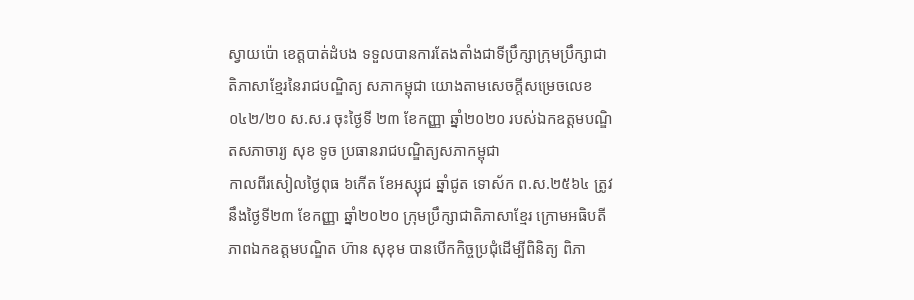ស្វាយប៉ោ ខេត្តបាត់ដំបង ទទួលបានការតែងតាំងជាទីប្រឹក្សាក្រុមប្រឹក្សាជាតិភាសាខ្មែរនៃរាជបណ្ឌិត្យ សភាកម្ពុជា យោងតាមសេចក្តីសម្រេចលេខ ០៤២/២០ ស.ស.រ ចុះថ្ងៃទី ២៣ ខែកញ្ញា ឆ្នាំ២០២០ របស់ឯកឧត្តមបណ្ឌិតសភាចារ្យ សុខ ទូច ប្រធានរាជបណ្ឌិត្យសភាកម្ពុជា
កាលពីរសៀលថ្ងៃពុធ ៦កើត ខែអស្សុជ ឆ្នាំជូត ទោស័ក ព.ស.២៥៦៤ ត្រូវនឹងថ្ងៃទី២៣ ខែកញ្ញា ឆ្នាំ២០២០ ក្រុមប្រឹក្សាជាតិភាសាខ្មែរ ក្រោមអធិបតីភាពឯកឧត្តមបណ្ឌិត ហ៊ាន សុខុម បានបើកកិច្ចប្រជុំដើម្បីពិនិត្យ ពិភា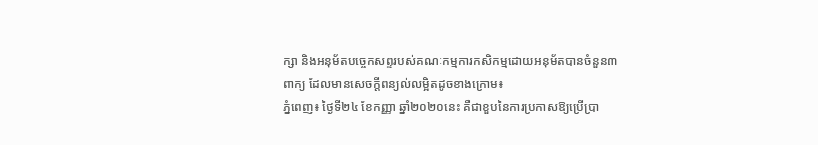ក្សា និងអនុម័តបច្ចេកសព្ទរបស់គណៈកម្មការកសិកម្មដោយអនុម័តបានចំនួន៣ពាក្យ ដែលមានសេចក្តីពន្យល់លម្អិតដូចខាងក្រោម៖
ភ្នំពេញ៖ ថ្ងៃទី២៤ ខែកញ្ញា ឆ្នាំ២០២០នេះ គឺជាខួបនៃការប្រកាសឱ្យប្រើប្រា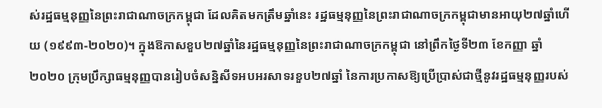ស់រដ្ឋធម្មនុញ្ញនៃព្រះរាជាណាចក្រកម្ពុជា ដែលគិតមកត្រឹមឆ្នាំនេះ រដ្ឋធម្មនុញ្ញនៃព្រះរាជាណាចក្រកម្ពុជាមានអាយុ២៧ឆ្នាំហើយ (១៩៩៣-២០២០)។ ក្នុងឱកាសខួប២៧ឆ្នាំនៃរដ្ឋធម្មនុញ្ញនៃព្រះរាជាណាចក្រកម្ពុជា នៅព្រឹកថ្ងៃទី២៣ ខែកញ្ញា ឆ្នាំ២០២០ ក្រុមប្រឹក្សាធម្មនុញ្ញបានរៀបចំសន្និសីទអបអរសាទរខួប២៧ឆ្នាំ នៃការប្រកាសឱ្យប្រើប្រាស់ជាថ្មីនូវរដ្ឋធម្មនុញ្ញរបស់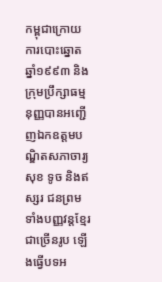កម្ពុជាក្រោយការបោះឆ្នោតឆ្នាំ១៩៩៣ និងក្រុមប្រឹក្សាធម្មនុញ្ញបានអញ្ជើញឯកឧត្ដមបណ្ឌិតសភាចារ្យ សុខ ទូច និងឥស្សរ ជនព្រមទាំងបញ្ញវន្តខ្មែរជាច្រើនរូប ឡើងធ្វើបទអ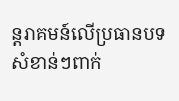ន្តរាគមន៍លើប្រធានបទសំខាន់ៗពាក់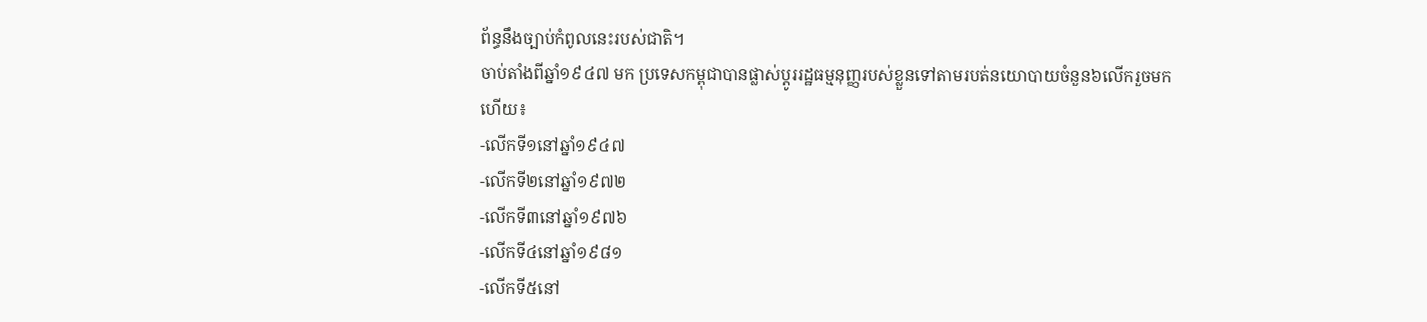ព័ន្ធនឹងច្បាប់កំពូលនេះរបស់ជាតិ។
ចាប់តាំងពីឆ្នាំ១៩៤៧ មក ប្រទេសកម្ពុជាបានផ្លាស់ប្ដូររដ្ឋធម្មនុញ្ញរបស់ខ្លួនទៅតាមរបត់នយោបាយចំនួន៦លើករួចមកហើយ៖
-លើកទី១នៅឆ្នាំ១៩៤៧
-លើកទី២នៅឆ្នាំ១៩៧២
-លើកទី៣នៅឆ្នាំ១៩៧៦
-លើកទី៤នៅឆ្នាំ១៩៨១
-លើកទី៥នៅ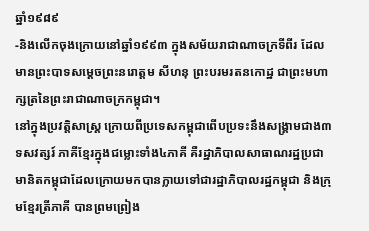ឆ្នាំ១៩៨៩
-និងលើកចុងក្រោយនៅឆ្នាំ១៩៩៣ ក្នុងសម័យរាជាណាចក្រទីពីរ ដែលមានព្រះបាទសម្ដេចព្រះនរោត្តម សីហនុ ព្រះបរមរតនកោដ្ឋ ជាព្រះមហាក្សត្រនៃព្រះរាជាណាចក្រកម្ពុជា។
នៅក្នុងប្រវត្តិសាស្ត្រ ក្រោយពីប្រទេសកម្ពុជាពើបប្រទះនឹងសង្គ្រាមជាង៣ទសវត្សរ៍ ភាគីខ្មែរក្នុងជម្លោះទាំង៤ភាគី គឺរដ្ឋាភិបាលសាធាណរដ្ឋប្រជាមានិតកម្ពុជាដែលក្រោយមកបានក្លាយទៅជារដ្ឋាភិបាលរដ្ឋកម្ពុជា និងក្រុមខ្មែរត្រីភាគី បានព្រមព្រៀង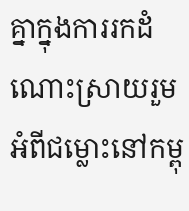គ្នាក្នុងការរកដំណោះស្រាយរួមអំពីជម្លោះនៅកម្ពុ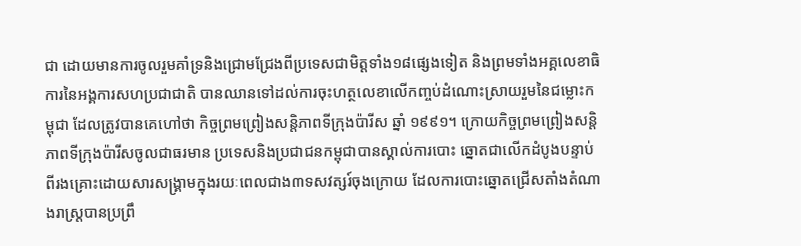ជា ដោយមានការចូលរួមគាំទ្រនិងជ្រោមជ្រែងពីប្រទេសជាមិត្តទាំង១៨ផ្សេងទៀត និងព្រមទាំងអគ្គលេខាធិការនៃអង្គការសហប្រជាជាតិ បានឈានទៅដល់ការចុះហត្ថលេខាលើកញ្ចប់ដំណោះស្រាយរួមនៃជម្លោះកម្ពុជា ដែលត្រូវបានគេហៅថា កិច្ចព្រមព្រៀងសន្តិភាពទីក្រុងប៉ារីស ឆ្នាំ ១៩៩១។ ក្រោយកិច្ចព្រមព្រៀងសន្តិភាពទីក្រុងប៉ារីសចូលជាធរមាន ប្រទេសនិងប្រជាជនកម្ពុជាបានស្គាល់ការបោះ ឆ្នោតជាលើកដំបូងបន្ទាប់ពីរងគ្រោះដោយសារសង្គ្រាមក្នុងរយៈពេលជាង៣ទសវត្សរ៍ចុងក្រោយ ដែលការបោះឆ្នោតជ្រើសតាំងតំណាងរាស្ត្របានប្រព្រឹ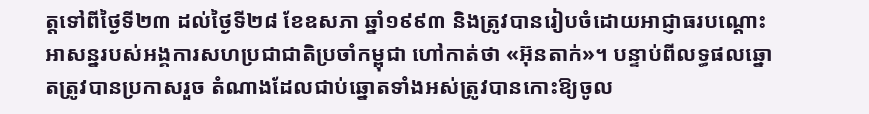ត្តទៅពីថ្ងៃទី២៣ ដល់ថ្ងៃទី២៨ ខែឧសភា ឆ្នាំ១៩៩៣ និងត្រូវបានរៀបចំដោយអាជ្ញាធរបណ្ដោះអាសន្នរបស់អង្គការសហប្រជាជាតិប្រចាំកម្ពុជា ហៅកាត់ថា «អ៊ុនតាក់»។ បន្ទាប់ពីលទ្ធផលឆ្នោតត្រូវបានប្រកាសរួច តំណាងដែលជាប់ឆ្នោតទាំងអស់ត្រូវបានកោះឱ្យចូល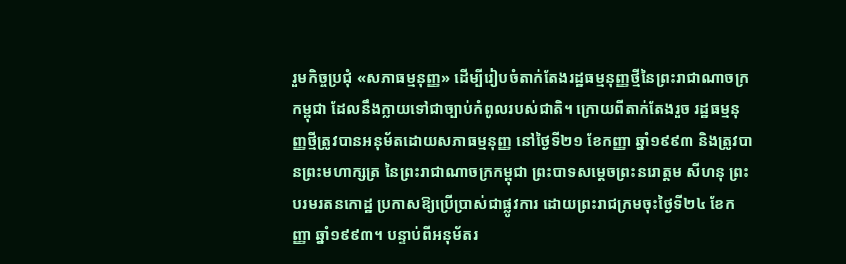រួមកិច្ចប្រជុំ «សភាធម្មនុញ្ញ» ដើម្បីរៀបចំតាក់តែងរដ្ឋធម្មនុញ្ញថ្មីនៃព្រះរាជាណាចក្រកម្ពុជា ដែលនឹងក្លាយទៅជាច្បាប់កំពូលរបស់ជាតិ។ ក្រោយពីតាក់តែងរួច រដ្ឋធម្មនុញ្ញថ្មីត្រូវបានអនុម័តដោយសភាធម្មនុញ្ញ នៅថ្ងៃទី២១ ខែកញ្ញា ឆ្នាំ១៩៩៣ និងត្រូវបានព្រះមហាក្សត្រ នៃព្រះរាជាណាចក្រកម្ពុជា ព្រះបាទសម្ដេចព្រះនរោត្តម សីហនុ ព្រះបរមរតនកោដ្ឋ ប្រកាសឱ្យប្រើប្រាស់ជាផ្លូវការ ដោយព្រះរាជក្រមចុះថ្ងៃទី២៤ ខែកញ្ញា ឆ្នាំ១៩៩៣។ បន្ទាប់ពីអនុម័តរ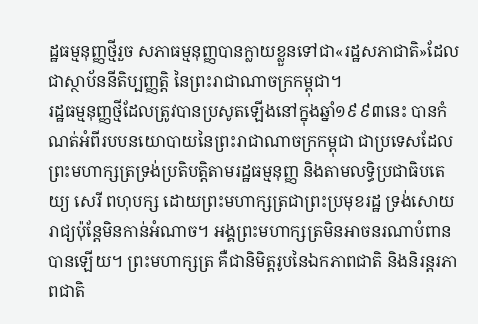ដ្ឋធម្មនុញ្ញថ្មីរួច សភាធម្មនុញ្ញបានក្លាយខ្លួនទៅជា«រដ្ឋសភាជាតិ»ដែលជាស្ថាប័ននីតិប្បញ្ញត្តិ នៃព្រះរាជាណាចក្រកម្ពុជា។
រដ្ឋធម្មនុញ្ញថ្មីដែលត្រូវបានប្រសូតឡើងនៅក្នុងឆ្នាំ១៩៩៣នេះ បានកំណត់អំពីរបបនយោបាយនៃព្រះរាជាណាចក្រកម្ពុជា ជាប្រទេសដែលព្រះមហាក្សត្រទ្រង់ប្រតិបត្តិតាមរដ្ឋធម្មនុញ្ញ និងតាមលទ្ធិប្រជាធិបតេយ្យ សេរី ពហុបក្ស ដោយព្រះមហាក្សត្រជាព្រះប្រមុខរដ្ឋ ទ្រង់សោយរាជ្យប៉ុន្តែមិនកាន់អំណាច។ អង្គព្រះមហាក្សត្រមិនអាចនរណាបំពានបានឡើយ។ ព្រះមហាក្សត្រ គឺជានិមិត្តរូបនៃឯកភាពជាតិ និងនិរន្តរភាពជាតិ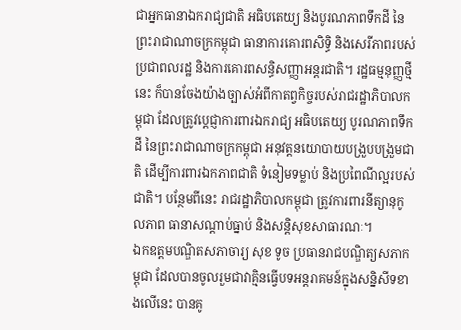ជាអ្នកធានាឯករាជ្យជាតិ អធិបតេយ្យ និងបូរណភាពទឹកដី នៃព្រះរាជាណាចក្រកម្ពុជា ធានាការគោរពសិទ្ធិ និងសេរីភាពរបស់ប្រជាពលរដ្ឋ និងការគោរពសន្ធិសញ្ញាអន្តរជាតិ។ រដ្ឋធម្មនុញ្ញថ្មីនេះ ក៏បានចែងយ៉ាងច្បាស់អំពីកាតព្វកិច្ចរបស់រាជរដ្ឋាភិបាលកម្ពុជា ដែលត្រូវប្ដេជ្ញាការពារឯករាជ្យ អធិបតេយ្យ បូរណភាពទឹកដី នៃព្រះរាជាណាចក្រកម្ពុជា អនុវត្តនយោបាយបង្រួបបង្រួមជាតិ ដើម្បីការពារឯកភាពជាតិ ទំនៀមទម្លាប់ និងប្រពៃណីល្អរបស់ជាតិ។ បន្ថែមពីនេះ រាជរដ្ឋាភិបាលកម្ពុជា ត្រូវការពារនីត្យានុកូលភាព ធានាសណ្ដាប់ធ្នាប់ និងសន្តិសុខសាធារណៈ។
ឯកឧត្ដមបណ្ឌិតសភាចារ្យ សុខ ទូច ប្រធានរាជបណ្ឌិត្យសភាកម្ពុជា ដែលបានចូលរួមជាវាគ្មិនធ្វើបទអន្តរាគមន៍ក្នុងសន្និសីទខាងលើនេះ បានគូ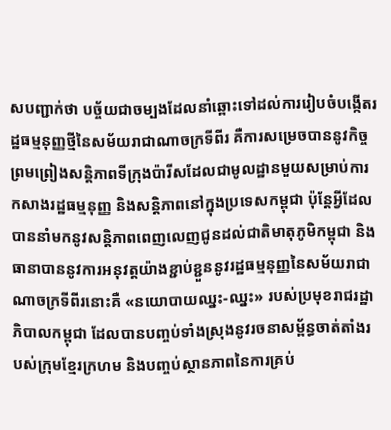សបញ្ជាក់ថា បច្ច័យជាចម្បងដែលនាំឆ្ពោះទៅដល់ការរៀបចំបង្កើតរដ្ឋធម្មនុញ្ញថ្មីនៃសម័យរាជាណាចក្រទីពីរ គឺការសម្រេចបាននូវកិច្ចព្រមព្រៀងសន្តិភាពទីក្រុងប៉ារីសដែលជាមូលដ្ឋានមួយសម្រាប់ការកសាងរដ្ឋធម្មនុញ្ញ និងសន្តិភាពនៅក្នុងប្រទេសកម្ពុជា ប៉ុន្តែអ្វីដែលបាននាំមកនូវសន្តិភាពពេញលេញជូនដល់ជាតិមាតុភូមិកម្ពុជា និងធានាបាននូវការអនុវត្តយ៉ាងខ្ជាប់ខ្ជួននូវរដ្ឋធម្មនុញ្ញនៃសម័យរាជាណាចក្រទីពីរនោះគឺ «នយោបាយឈ្នះ-ឈ្នះ» របស់ប្រមុខរាជរដ្ឋាភិបាលកម្ពុជា ដែលបានបញ្ចប់ទាំងស្រុងនូវរចនាសម្ព័ន្ធចាត់តាំងរបស់ក្រុមខ្មែរក្រហម និងបញ្ចប់ស្ថានភាពនៃការគ្រប់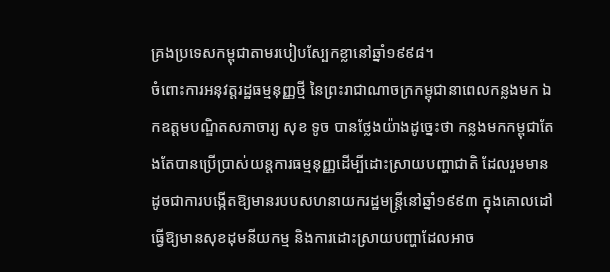គ្រងប្រទេសកម្ពុជាតាមរបៀបស្បែកខ្លានៅឆ្នាំ១៩៩៨។
ចំពោះការអនុវត្តរដ្ឋធម្មនុញ្ញថ្មី នៃព្រះរាជាណាចក្រកម្ពុជានាពេលកន្លងមក ឯកឧត្ដមបណ្ឌិតសភាចារ្យ សុខ ទូច បានថ្លែងយ៉ាងដូច្នេះថា កន្លងមកកម្ពុជាតែងតែបានប្រើប្រាស់យន្តការធម្មនុញ្ញដើម្បីដោះស្រាយបញ្ហាជាតិ ដែលរួមមានដូចជាការបង្កើតឱ្យមានរបបសហនាយករដ្ឋមន្ត្រីនៅឆ្នាំ១៩៩៣ ក្នុងគោលដៅធ្វើឱ្យមានសុខដុមនីយកម្ម និងការដោះស្រាយបញ្ហាដែលអាច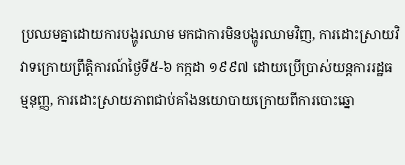ប្រឈមគ្នាដោយការបង្ហូរឈាម មកជាការមិនបង្ហូរឈាមវិញ, ការដោះស្រាយវិវាទក្រោយព្រឹត្តិការណ៍ថ្ងៃទី៥-៦ កក្កដា ១៩៩៧ ដោយប្រើប្រាស់យន្តការរដ្ឋធម្មនុញ្ញ, ការដោះស្រាយភាពជាប់គាំងនយោបាយក្រោយពីការបោះឆ្នោ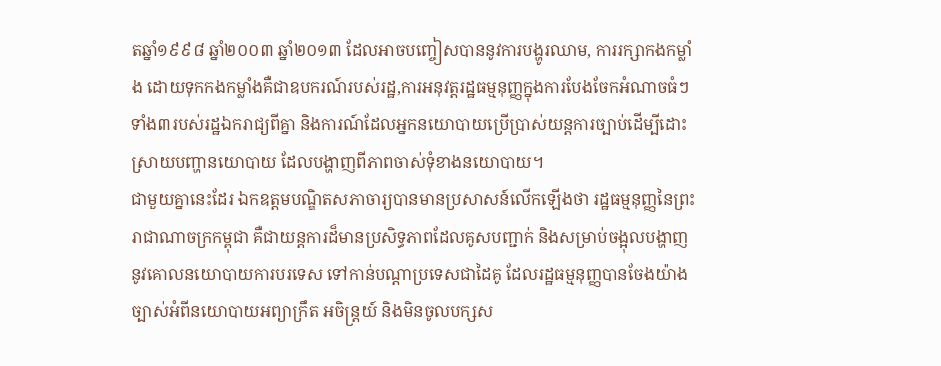តឆ្នាំ១៩៩៨ ឆ្នាំ២០០៣ ឆ្នាំ២០១៣ ដែលអាចបញ្ចៀសបាននូវការបង្ហូរឈាម, ការរក្សាកងកម្លាំង ដោយទុកកងកម្លាំងគឺជាឧបករណ៍របស់រដ្ឋ,ការអនុវត្តរដ្ឋធម្មនុញ្ញក្នុងការបែងចែកអំណាចធំៗទាំង៣របស់រដ្ឋឯករាជ្យពីគ្នា និងការណ៍ដែលអ្នកនយោបាយប្រើប្រាស់យន្តការច្បាប់ដើម្បីដោះស្រាយបញ្ហានយោបាយ ដែលបង្ហាញពីភាពចាស់ទុំខាងនយោបាយ។
ជាមួយគ្នានេះដែរ ឯកឧត្ដមបណ្ឌិតសភាចារ្យបានមានប្រសាសន៍លើកឡើងថា រដ្ឋធម្មនុញ្ញនៃព្រះរាជាណាចក្រកម្ពុជា គឺជាយន្តការដ៏មានប្រសិទ្ធភាពដែលគូសបញ្ជាក់ និងសម្រាប់ចង្អុលបង្ហាញនូវគោលនយោបាយការបរទេស ទៅកាន់បណ្ដាប្រទេសជាដៃគូ ដែលរដ្ឋធម្មនុញ្ញបានចែងយ៉ាងច្បាស់អំពីនយោបាយអព្យាក្រឹត អចិន្ត្រយ៍ និងមិនចូលបក្សស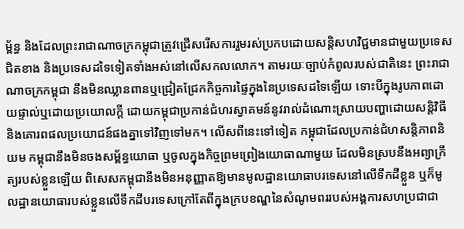ម្ព័ន្ធ និងដែលព្រះរាជាណាចក្រកម្ពុជាត្រូវជ្រើសរើសការរួមរស់ប្រកបដោយសន្តិសហវិជ្ជមានជាមួយប្រទេសជិតខាង និងប្រទេសដទៃទៀតទាំងអស់នៅលើសកលលោក។ តាមរយៈច្បាប់កំពូលរបស់ជាតិនេះ ព្រះរាជាណាចក្រកម្ពុជា នឹងមិនឈ្លានពានឬជ្រៀតជ្រែកកិច្ចការផ្ទៃក្នុងនៃប្រទេសដទៃឡើយ ទោះបីក្នុងរូបភាពដោយផ្ទាល់ឬដោយប្រយោលក្ដី ដោយកម្ពុជាប្រកាន់ជំហរស្វាគមន៍នូវរាល់ដំណោះស្រាយបញ្ហាដោយសន្តិវិធី និងគោរពផលប្រយោជន៍ផងគ្នាទៅវិញទៅមក។ លើសពីនេះទៅទៀត កម្ពុជាដែលប្រកាន់ជំហសន្តិភាពនិយម កម្ពុជានឹងមិនចងសម្ព័ន្ធយោធា ឬចូលក្នុងកិច្ចព្រមព្រៀងយោធាណាមួយ ដែលមិនស្របនឹងអព្យាក្រឹត្យរបស់ខ្លួនឡើយ ពិសេសកម្ពុជានឹងមិនអនុញ្ញាតឱ្យមានមូលដ្ឋានយោធាបរទេសនៅលើទឹកដីខ្លួន ឬក៏មូលដ្ឋានយោធារបស់ខ្លួនលើទឹកដីបរទេសក្រៅតែពីក្នុងក្របខណ្ឌនៃសំណូមពររបស់អង្គការសហប្រជាជា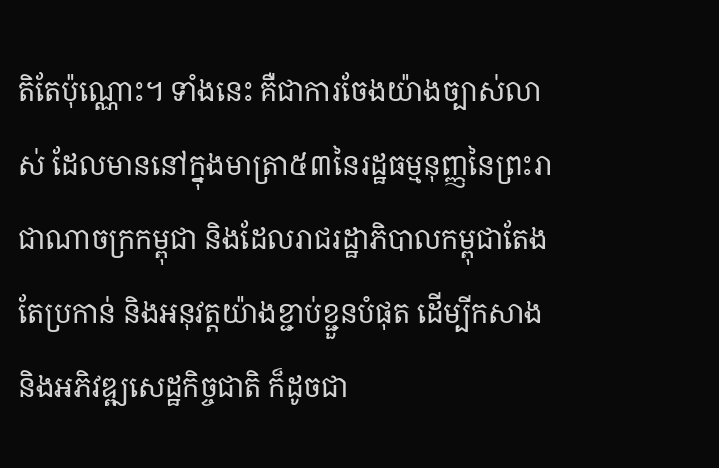តិតែប៉ុណ្ណោះ។ ទាំងនេះ គឺជាការចែងយ៉ាងច្បាស់លាស់ ដែលមាននៅក្នុងមាត្រា៥៣នៃរដ្ឋធម្មនុញ្ញនៃព្រះរាជាណាចក្រកម្ពុជា និងដែលរាជរដ្ឋាភិបាលកម្ពុជាតែងតែប្រកាន់ និងអនុវត្តយ៉ាងខ្ជាប់ខ្ជួនបំផុត ដើម្បីកសាងនិងអភិវឌ្ឍសេដ្ឋកិច្ចជាតិ ក៏ដូចជា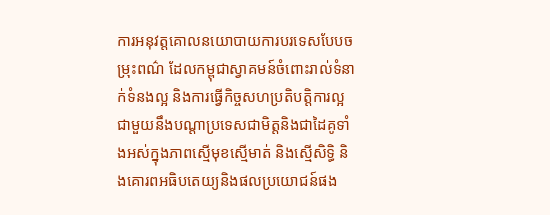ការអនុវត្តគោលនយោបាយការបរទេសបែបចម្រុះពណ៌ ដែលកម្ពុជាស្វាគមន៍ចំពោះរាល់ទំនាក់ទំនងល្អ និងការធ្វើកិច្ចសហប្រតិបត្តិការល្អជាមួយនឹងបណ្ដាប្រទេសជាមិត្តនិងជាដៃគូទាំងអស់ក្នុងភាពស្មើមុខស្មើមាត់ និងស្មើសិទ្ធិ និងគោរពអធិបតេយ្យនិងផលប្រយោជន៍ផង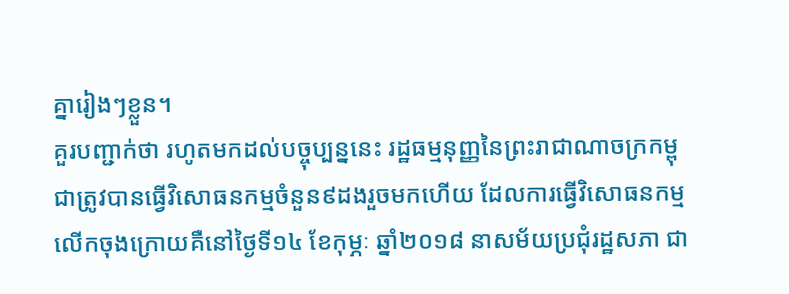គ្នារៀងៗខ្លួន។
គួរបញ្ជាក់ថា រហូតមកដល់បច្ចុប្បន្ននេះ រដ្ឋធម្មនុញ្ញនៃព្រះរាជាណាចក្រកម្ពុជាត្រូវបានធ្វើវិសោធនកម្មចំនួន៩ដងរួចមកហើយ ដែលការធ្វើវិសោធនកម្មលើកចុងក្រោយគឺនៅថ្ងៃទី១៤ ខែកុម្ភៈ ឆ្នាំ២០១៨ នាសម័យប្រជុំរដ្ឋសភា ជា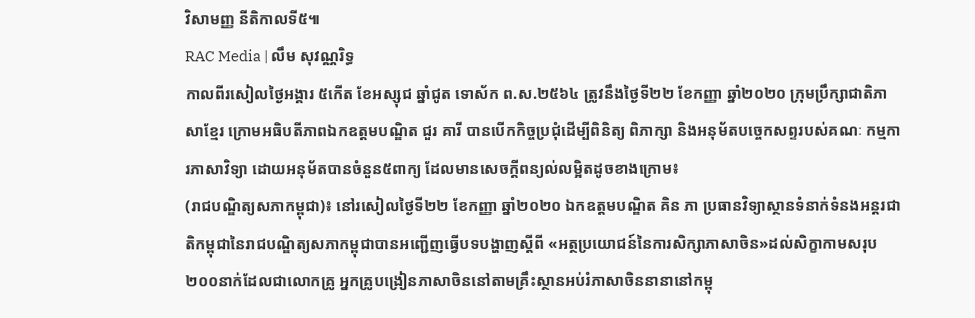វិសាមញ្ញ នីតិកាលទី៥៕
RAC Media | លឹម សុវណ្ណរិទ្ធ
កាលពីរសៀលថ្ងៃអង្គារ ៥កើត ខែអស្សុជ ឆ្នាំជូត ទោស័ក ព.ស.២៥៦៤ ត្រូវនឹងថ្ងៃទី២២ ខែកញ្ញា ឆ្នាំ២០២០ ក្រុមប្រឹក្សាជាតិភាសាខ្មែរ ក្រោមអធិបតីភាពឯកឧត្តមបណ្ឌិត ជួរ គារី បានបើកកិច្ចប្រជុំដើម្បីពិនិត្យ ពិភាក្សា និងអនុម័តបច្ចេកសព្ទរបស់គណៈ កម្មការភាសាវិទ្យា ដោយអនុម័តបានចំនួន៥ពាក្យ ដែលមានសេចក្តីពន្យល់លម្អិតដូចខាងក្រោម៖
(រាជបណ្ឌិត្យសភាកម្ពុជា)៖ នៅរសៀលថ្ងៃទី២២ ខែកញ្ញា ឆ្នាំ២០២០ ឯកឧត្តមបណ្ឌិត គិន ភា ប្រធានវិទ្យាស្ថានទំនាក់ទំនងអន្តរជាតិកម្ពុជានៃរាជបណ្ឌិត្យសភាកម្ពុជាបានអញ្ជើញធ្វើបទបង្ហាញស្តីពី «អត្ថប្រយោជន៍នៃការសិក្សាភាសាចិន»ដល់សិក្ខាកាមសរុប២០០នាក់ដែលជាលោកគ្រូ អ្នកគ្រូបង្រៀនភាសាចិននៅតាមគ្រឹះស្ថានអប់រំភាសាចិននានានៅកម្ពុ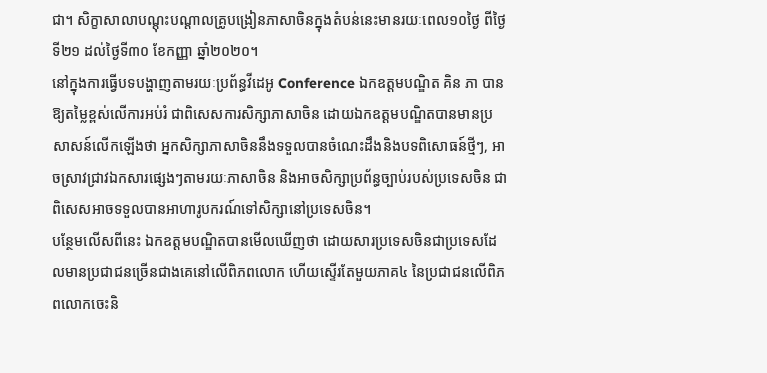ជា។ សិក្ខាសាលាបណ្តុះបណ្តាលគ្រូបង្រៀនភាសាចិនក្នុងតំបន់នេះមានរយៈពេល១០ថ្ងៃ ពីថ្ងៃទី២១ ដល់ថ្ងៃទី៣០ ខែកញ្ញា ឆ្នាំ២០២០។
នៅក្នុងការធ្វើបទបង្ហាញតាមរយៈប្រព័ន្ធវីដេអូ Conference ឯកឧត្តមបណ្ឌិត គិន ភា បានឱ្យតម្លៃខ្ពស់លើការអប់រំ ជាពិសេសការសិក្សាភាសាចិន ដោយឯកឧត្តមបណ្ឌិតបានមានប្រសាសន៍លើកឡើងថា អ្នកសិក្សាភាសាចិននឹងទទួលបានចំណេះដឹងនិងបទពិសោធន៍ថ្មីៗ, អាចស្រាវជ្រាវឯកសារផ្សេងៗតាមរយៈភាសាចិន និងអាចសិក្សាប្រព័ន្ធច្បាប់របស់ប្រទេសចិន ជាពិសេសអាចទទួលបានអាហារូបករណ៍ទៅសិក្សានៅប្រទេសចិន។
បន្ថែមលើសពីនេះ ឯកឧត្តមបណ្ឌិតបានមើលឃើញថា ដោយសារប្រទេសចិនជាប្រទេសដែលមានប្រជាជនច្រើនជាងគេនៅលើពិភពលោក ហើយស្ទើរតែមួយភាគ៤ នៃប្រជាជនលើពិភពលោកចេះនិ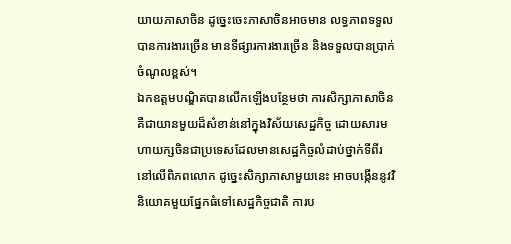យាយភាសាចិន ដូច្នេះចេះភាសាចិនអាចមាន លទ្ធភាពទទួលបានការងារច្រើន មានទីផ្សារការងារច្រើន និងទទួលបានប្រាក់ចំណូលខ្ពស់។
ឯកឧត្តមបណ្ឌិតបានលើកឡើងបន្ថែមថា ការសិក្សាភាសាចិនគឺជាយានមួយដ៏សំខាន់នៅក្នុងវិស័យសេដ្ឋកិច្ច ដោយសារមហាយក្សចិនជាប្រទេសដែលមានសេដ្ឋកិច្ចលំដាប់ថ្នាក់ទីពីរនៅលើពិភពលោក ដូច្នេះសិក្សាភាសាមួយនេះ អាចបង្កើននូវវិនិយោគមួយផ្នែកធំទៅសេដ្ឋកិច្ចជាតិ ការប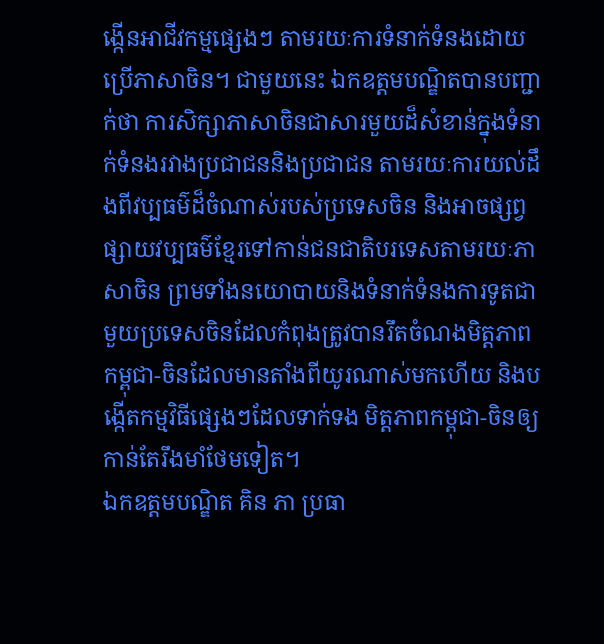ង្កើនអាជីវកម្មផ្សេងៗ តាមរយៈការទំនាក់ទំនងដោយប្រើភាសាចិន។ ជាមួយនេះ ឯកឧត្តមបណ្ឌិតបានបញ្ជាក់ថា ការសិក្សាភាសាចិនជាសារមួយដ៏សំខាន់ក្នុងទំនាក់ទំនងរវាងប្រជាជននិងប្រជាជន តាមរយៈការយល់ដឹងពីវប្បធម៌ដ៏ចំណាស់របស់ប្រទេសចិន និងអាចផ្សព្វផ្សាយវប្បធម៌ខ្មែរទៅកាន់ជនជាតិបរទេសតាមរយៈភាសាចិន ព្រមទាំងនយោបាយនិងទំនាក់ទំនងការទូតជាមួយប្រទេសចិនដែលកំពុងត្រូវបានរឹតចំណងមិត្តភាព កម្ពុជា-ចិនដែលមានតាំងពីយូរណាស់មកហើយ និងបង្កើតកម្មវិធីផ្សេងៗដែលទាក់ទង មិត្តភាពកម្ពុជា-ចិនឲ្យកាន់តែរឹងមាំថែមទៀត។
ឯកឧត្តមបណ្ឌិត គិន ភា ប្រធា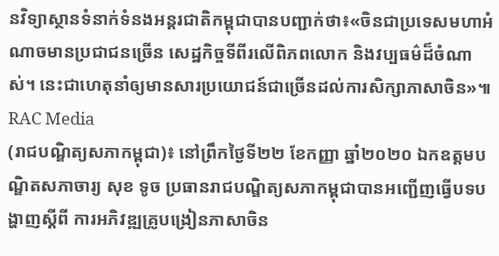នវិទ្យាស្ថានទំនាក់ទំនងអន្តរជាតិកម្ពុជាបានបញ្ជាក់ថា៖«ចិនជាប្រទេសមហាអំណាចមានប្រជាជនច្រើន សេដ្ឋកិច្ចទីពីរលើពិភពលោក និងវប្បធម៌ដ៏ចំណាស់។ នេះជាហេតុនាំឲ្យមានសារប្រយោជន៍ជាច្រើនដល់ការសិក្សាភាសាចិន»៕
RAC Media
(រាជបណ្ឌិត្យសភាកម្ពុជា)៖ នៅព្រឹកថ្ងៃទី២២ ខែកញ្ញា ឆ្នាំ២០២០ ឯកឧត្តមបណ្ឌិតសភាចារ្យ សុខ ទូច ប្រធានរាជបណ្ឌិត្យសភាកម្ពុជាបានអញ្ជើញធ្វើបទបង្ហាញស្តីពី ការអភិវឌ្ឍគ្រូបង្រៀនភាសាចិន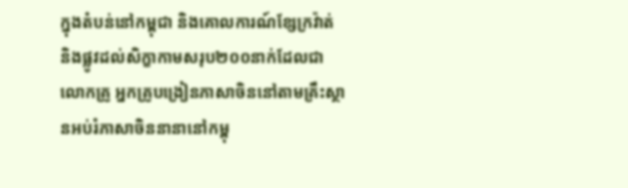ក្នុងតំបន់នៅកម្ពុជា និងគោលការណ៍ខ្សែក្រវ៉ាត់ និងផ្លូវដល់សិក្ខាកាមសរុប២០០នាក់ដែលជាលោកគ្រូ អ្នកគ្រូបង្រៀនភាសាចិននៅតាមគ្រឹះស្ថានអប់រំភាសាចិននានានៅកម្ពុ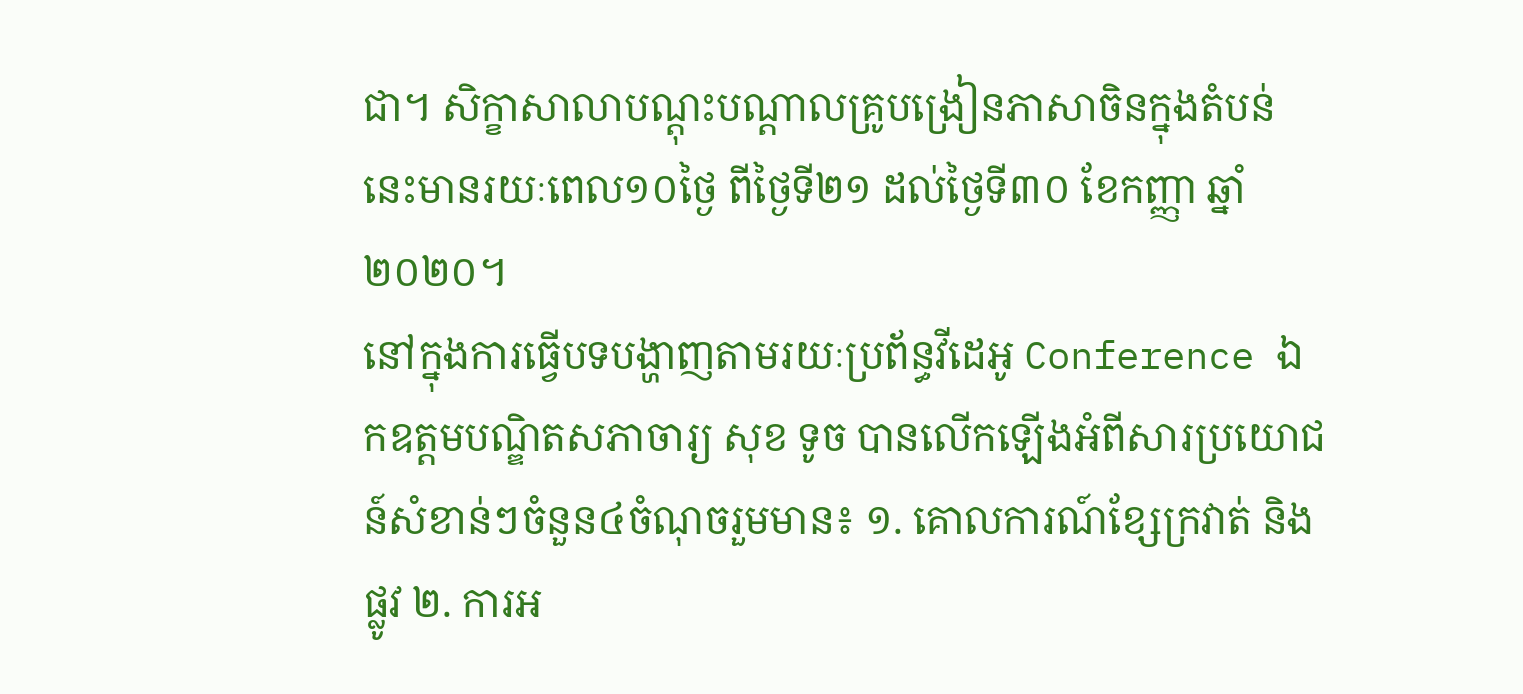ជា។ សិក្ខាសាលាបណ្តុះបណ្តាលគ្រូបង្រៀនភាសាចិនក្នុងតំបន់នេះមានរយៈពេល១០ថ្ងៃ ពីថ្ងៃទី២១ ដល់ថ្ងៃទី៣០ ខែកញ្ញា ឆ្នាំ២០២០។
នៅក្នុងការធ្វើបទបង្ហាញតាមរយៈប្រព័ន្ធវីដេអូ Conference ឯកឧត្តមបណ្ឌិតសភាចារ្យ សុខ ទូច បានលើកឡើងអំពីសារប្រយោជន៍សំខាន់ៗចំនួន៤ចំណុចរួមមាន៖ ១. គោលការណ៍ខ្សែក្រវាត់ និងផ្លូវ ២. ការអ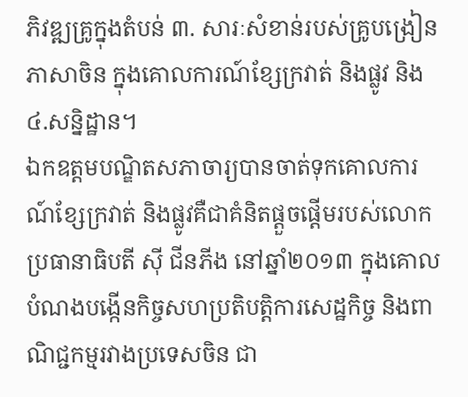ភិវឌ្ឍគ្រូក្នុងតំបន់ ៣. សារៈសំខាន់របស់គ្រូបង្រៀនភាសាចិន ក្នុងគោលការណ៍ខ្សែក្រវាត់ និងផ្លូវ និង៤.សន្និដ្ឋាន។
ឯកឧត្តមបណ្ឌិតសភាចារ្យបានចាត់ទុកគោលការណ៍ខ្សែក្រវាត់ និងផ្លូវគឺជាគំនិតផ្តួចផ្តើមរបស់លោកប្រធានាធិបតី ស៊ី ជីនភីង នៅឆ្នាំ២០១៣ ក្នុងគោលបំណងបង្កើនកិច្ចសហប្រតិបត្តិការសេដ្ឋកិច្ច និងពាណិជ្ជកម្មរវាងប្រទេសចិន ជា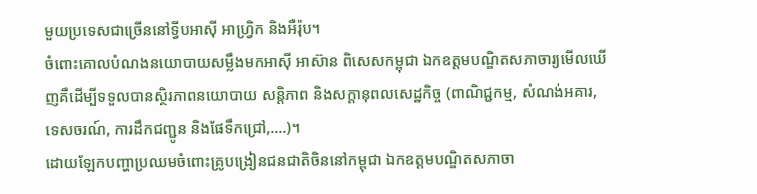មួយប្រទេសជាច្រើននៅទ្វីបអាស៊ី អាហ្វ្រិក និងអឺរ៉ុប។
ចំពោះគោលបំណងនយោបាយសម្លឹងមកអាស៊ី អាស៊ាន ពិសេសកម្ពុជា ឯកឧត្តមបណ្ឌិតសភាចារ្យមើលឃើញគឺដើម្បីទទួលបានស្ថិរភាពនយោបាយ សន្តិភាព និងសក្តានុពលសេដ្ឋកិច្ច (ពាណិជ្ជកម្ម, សំណង់អគារ, ទេសចរណ៍, ការដឹកជញ្ជូន និងផែទឹកជ្រៅ,....)។
ដោយឡែកបញ្ហាប្រឈមចំពោះគ្រូបង្រៀនជនជាតិចិននៅកម្ពុជា ឯកឧត្តមបណ្ឌិតសភាចា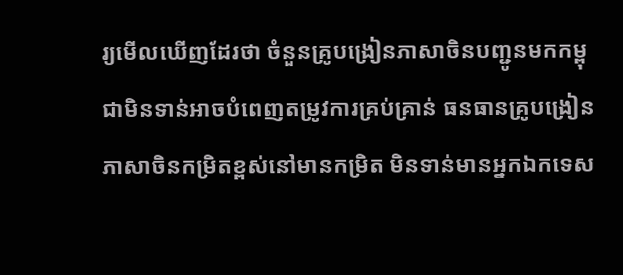រ្យមើលឃើញដែរថា ចំនួនគ្រូបង្រៀនភាសាចិនបញ្ជូនមកកម្ពុជាមិនទាន់អាចបំពេញតម្រូវការគ្រប់គ្រាន់ ធនធានគ្រូបង្រៀនភាសាចិនកម្រិតខ្ពស់នៅមានកម្រិត មិនទាន់មានអ្នកឯកទេស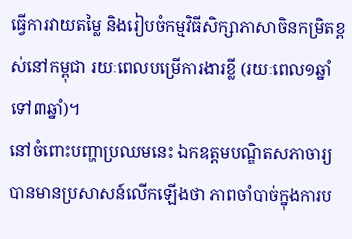ធ្វើការវាយតម្លៃ និងរៀបចំកម្មវិធីសិក្សាភាសាចិនកម្រិតខ្ពស់នៅកម្ពុជា រយៈពេលបម្រើការងារខ្លី (រយៈពេល១ឆ្នាំទៅ៣ឆ្នាំ)។
នៅចំពោះបញ្ហាប្រឈមនេះ ឯកឧត្តមបណ្ឌិតសភាចារ្យបានមានប្រសាសន៍លើកឡើងថា ភាពចាំបាច់ក្នុងការប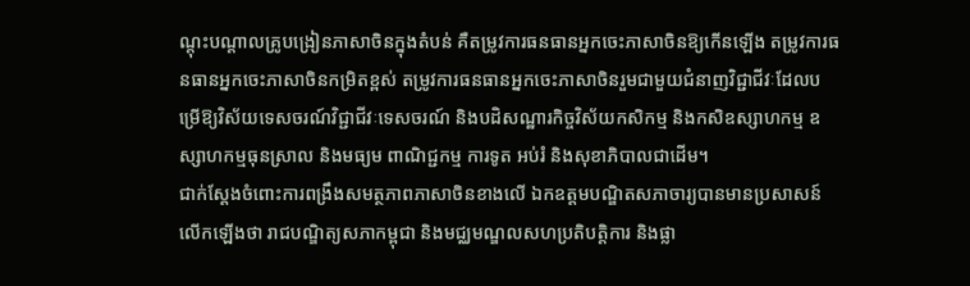ណ្តុះបណ្តាលគ្រូបង្រៀនភាសាចិនក្នុងតំបន់ គឺតម្រូវការធនធានអ្នកចេះភាសាចិនឱ្យកើនឡើង តម្រូវការធនធានអ្នកចេះភាសាចិនកម្រិតខ្ពស់ តម្រូវការធនធានអ្នកចេះភាសាចិនរួមជាមួយជំនាញវិជ្ជាជីវៈដែលបម្រើឱ្យវិស័យទេសចរណ៍វិជ្ជាជីវៈទេសចរណ៍ និងបដិសណ្ឋារកិច្ចវិស័យកសិកម្ម និងកសិឧស្សាហកម្ម ឧស្សាហកម្មធុនស្រាល និងមធ្យម ពាណិជ្ជកម្ម ការទូត អប់រំ និងសុខាភិបាលជាដើម។
ជាក់ស្តែងចំពោះការពង្រឹងសមត្ថភាពភាសាចិនខាងលើ ឯកឧត្តមបណ្ឌិតសភាចារ្យបានមានប្រសាសន៍លើកឡើងថា រាជបណ្ឌិត្យសភាកម្ពុជា និងមជ្ឈមណ្ឌលសហប្រតិបត្តិការ និងផ្លា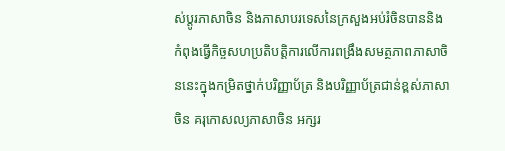ស់ប្តូរភាសាចិន និងភាសាបរទេសនៃក្រសួងអប់រំចិនបាននិងកំពុងធ្វើកិច្ចសហប្រតិបត្តិការលើការពង្រឹងសមត្ថភាពភាសាចិននេះក្នុងកម្រិតថ្នាក់បរិញ្ញាប័ត្រ និងបរិញ្ញាប័ត្រជាន់ខ្ពស់ភាសាចិន គរុកោសល្យភាសាចិន អក្សរ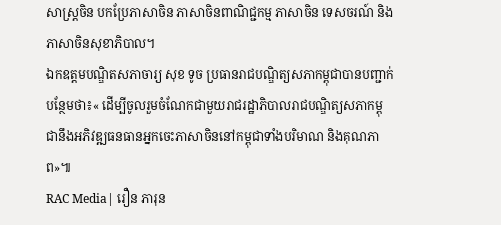សាស្ត្រចិន បកប្រែភាសាចិន ភាសាចិនពាណិជ្ជកម្ម ភាសាចិន ទេសចរណ៍ និងភាសាចិនសុខាភិបាល។
ឯកឧត្តមបណ្ឌិតសភាចារ្យ សុខ ទូច ប្រធានរាជបណ្ឌិត្យសភាកម្ពុជាបានបញ្ជាក់បន្ថែមថា៖« ដើម្បីចូលរួមចំណែកជាមួយរាជរដ្ឋាភិបាលរាជបណ្ឌិត្យសភាកម្ពុជានឹងអភិវឌ្ឍធនធានអ្នកចេះភាសាចិននៅកម្ពុជាទាំងបរិមាណ និងគុណភាព»៕
RAC Media| រឿន ភារុន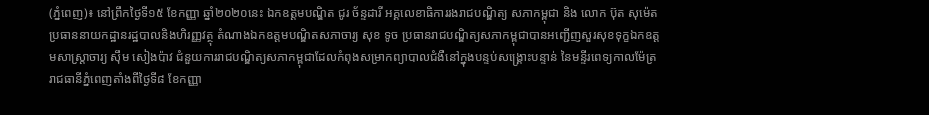(ភ្នំពេញ)៖ នៅព្រឹកថ្ងៃទី១៥ ខែកញ្ញា ឆ្នាំ២០២០នេះ ឯកឧត្ដមបណ្ឌិត ជូរ ច័ន្ទដារី អគ្គលេខាធិការរងរាជបណ្ឌិត្យ សភាកម្ពុជា និង លោក ប៊ុត សុម៉េត ប្រធាននាយកដ្ឋានរដ្ឋបាលនិងហិរញ្ញវត្ថុ តំណាងឯកឧត្តមបណ្ឌិតសភាចារ្យ សុខ ទូច ប្រធានរាជបណ្ឌិត្យសភាកម្ពុជាបានអញ្ជើញសួរសុខទុក្ខឯកឧត្តមសាស្ត្រាចារ្យ ស៊ឹម សៀងប៉ាវ ជំនួយការរាជបណ្ឌិត្យសភាកម្ពុជាដែលកំពុងសម្រាកព្យាបាលជំងឺនៅក្នុងបន្ទប់សង្គ្រោះបន្ទាន់ នៃមន្ទីរពេទ្យកាលម៉ែត្រ រាជធានីភ្នំពេញតាំងពីថ្ងៃទី៨ ខែកញ្ញា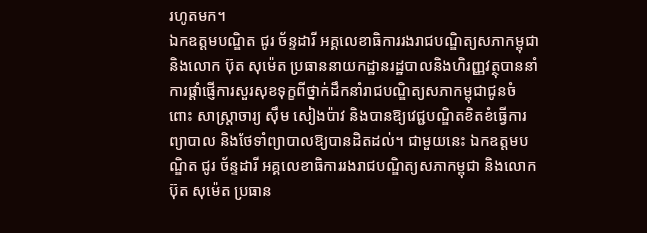រហូតមក។
ឯកឧត្ដមបណ្ឌិត ជូរ ច័ន្ទដារី អគ្គលេខាធិការរងរាជបណ្ឌិត្យសភាកម្ពុជា និងលោក ប៊ុត សុម៉េត ប្រធាននាយកដ្ឋានរដ្ឋបាលនិងហិរញ្ញវត្ថុបាននាំការផ្ដាំផ្ញើការសួរសុខទុក្ខពីថ្នាក់ដឹកនាំរាជបណ្ឌិត្យសភាកម្ពុជាជូនចំពោះ សាស្ត្រាចារ្យ ស៊ឹម សៀងប៉ាវ និងបានឱ្យវេជ្ជបណ្ឌិតខិតខំធ្វើការព្យាបាល និងថែទាំព្យាបាលឱ្យបានដិតដល់។ ជាមួយនេះ ឯកឧត្ដមបណ្ឌិត ជូរ ច័ន្ទដារី អគ្គលេខាធិការរងរាជបណ្ឌិត្យសភាកម្ពុជា និងលោក ប៊ុត សុម៉េត ប្រធាន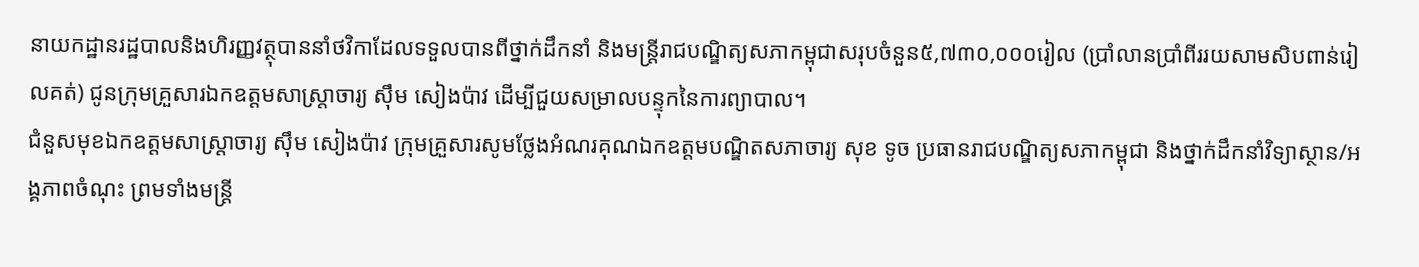នាយកដ្ឋានរដ្ឋបាលនិងហិរញ្ញវត្ថុបាននាំថវិកាដែលទទួលបានពីថ្នាក់ដឹកនាំ និងមន្ត្រីរាជបណ្ឌិត្យសភាកម្ពុជាសរុបចំនួន៥,៧៣០,០០០រៀល (ប្រាំលានប្រាំពីររយសាមសិបពាន់រៀលគត់) ជូនក្រុមគ្រួសារឯកឧត្តមសាស្ត្រាចារ្យ ស៊ឹម សៀងប៉ាវ ដើម្បីជួយសម្រាលបន្ទុកនៃការព្យាបាល។
ជំនួសមុខឯកឧត្តមសាស្ត្រាចារ្យ ស៊ឹម សៀងប៉ាវ ក្រុមគ្រួសារសូមថ្លែងអំណរគុណឯកឧត្តមបណ្ឌិតសភាចារ្យ សុខ ទូច ប្រធានរាជបណ្ឌិត្យសភាកម្ពុជា និងថ្នាក់ដឹកនាំវិទ្យាស្ថាន/អង្គភាពចំណុះ ព្រមទាំងមន្ត្រី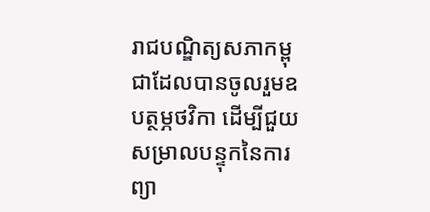រាជបណ្ឌិត្យសភាកម្ពុជាដែលបានចូលរួមឧបត្ថម្ភថវិកា ដើម្បីជួយសម្រាលបន្ទុកនៃការព្យា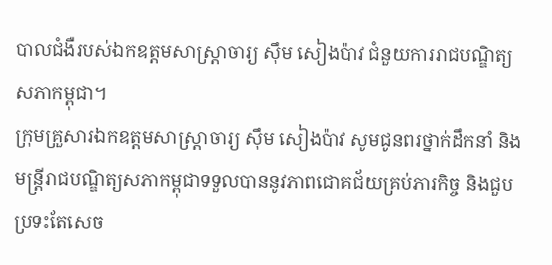បាលជំងឺរបស់ឯកឧត្តមសាស្ត្រាចារ្យ ស៊ឹម សៀងប៉ាវ ជំនួយការរាជបណ្ឌិត្យសភាកម្ពុជា។
ក្រុមគ្រួសារឯកឧត្តមសាស្ត្រាចារ្យ ស៊ឹម សៀងប៉ាវ សូមជូនពរថ្នាក់ដឹកនាំ និងមន្ត្រីរាជបណ្ឌិត្យសភាកម្ពុជាទទួលបាននូវភាពជោគជ័យគ្រប់ភារកិច្ច និងជួបប្រទះតែសេច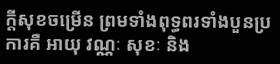ក្ដីសុខចម្រើន ព្រមទាំងពុទ្ធពរទាំងបួនប្រការគឺ អាយុ វណ្ណៈ សុខៈ និង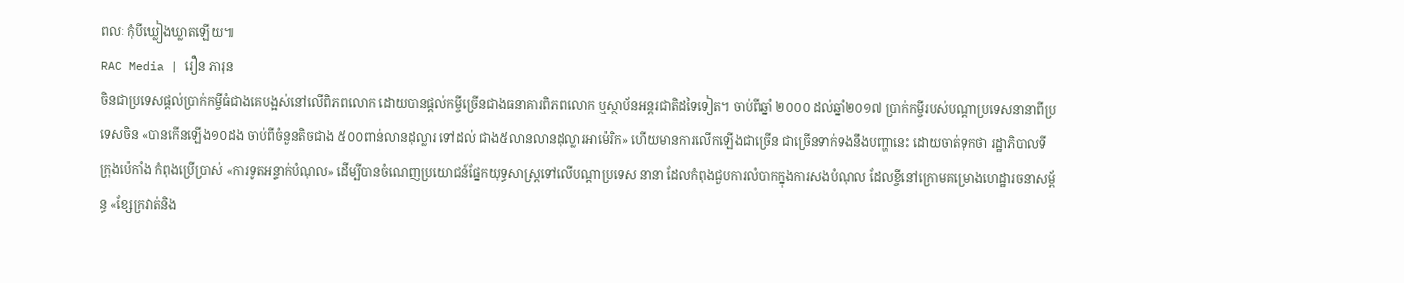ពលៈ កុំបីឃ្លៀងឃ្លាតឡើយ៕
RAC Media | រឿន ភារុន
ចិនជាប្រទេសផ្តល់ប្រាក់កម្ចីធំជាងគេបង្អស់នៅលើពិភពលោក ដោយបានផ្តល់កម្ចីច្រើនជាងធនាគារពិភពលោក ឬស្ថាប័នអន្តរជាតិដទៃទៀត។ ចាប់ពីឆ្នាំ ២០០០ ដល់ឆ្នាំ២០១៧ ប្រាក់កម្ចីរបស់បណ្តាប្រទេសនានាពីប្រទេសចិន «បានកើនឡើង១០ដង ចាប់ពីចំនួនតិចជាង ៥០០ពាន់លានដុល្លារ ទៅដល់ ជាង៥លានលានដុល្លារអាម៉េរិក» ហើយមានការលើកឡើងជាច្រើន ជាច្រើនទាក់ទងនឹងបញ្ហានេះ ដោយចាត់ទុកថា រដ្ឋាភិបាលទីក្រុងប៉េកាំង កំពុងប្រើប្រាស់ «ការទូតអន្ទាក់បំណុល» ដើម្បីបានចំណេញប្រយោជន៍ផ្នែកយុទ្ធសាស្ត្រទៅលើបណ្ដាប្រទេស នានា ដែលកំពុងជួបការលំបាកក្នុងការសងបំណុល ដែលខ្ចីនៅក្រោមគម្រោងហេដ្ឋារចនាសម្ព័ន្ធ «ខ្សែក្រវាត់និង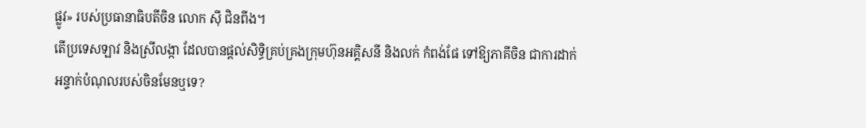ផ្លូវ» របស់ប្រធានាធិបតីចិន លោក ស៊ី ជិនពីង។
តើប្រទេសឡាវ និងស្រីលង្កា ដែលបានផ្តល់សិទ្ធិគ្រប់គ្រងក្រុមហ៊ុនអគ្គិសនី និងលក់ កំពង់ផែ ទៅឱ្យភាគីចិន ជាការដាក់អន្ទាក់បំណុលរបស់ចិនមែនឬទេ?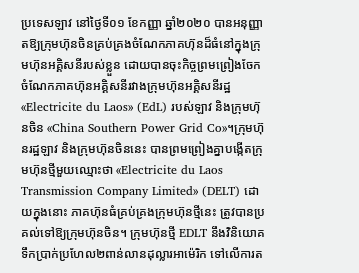ប្រទេសឡាវ នៅថ្ងៃទី០១ ខែកញ្ញា ឆ្នាំ២០២០ បានអនុញ្ញាតឱ្យក្រុមហ៊ុនចិនគ្រប់គ្រងចំណែកភាគហ៊ុនដ៏ធំនៅក្នុងក្រុមហ៊ុនអគ្គិសនីរបស់ខ្លួន ដោយបានចុះកិច្ចព្រមព្រៀងចែកចំណែកភាគហ៊ុនអគ្គិសនីរវាងក្រុមហ៊ុនអគ្គិសនីរដ្ឋ «Electricite du Laos» (EdL) របស់ឡាវ និងក្រុមហ៊ុនចិន «China Southern Power Grid Co»។ក្រុមហ៊ុនរដ្ឋឡាវ និងក្រុមហ៊ុនចិននេះ បានព្រមព្រៀងគ្នាបង្កើតក្រុមហ៊ុនថ្មីមួយឈ្មោះថា «Electricite du Laos Transmission Company Limited» (DELT) ដោយក្នុងនោះ ភាគហ៊ុនធំគ្រប់គ្រងក្រុមហ៊ុនថ្មីនេះ ត្រូវបានប្រគល់ទៅឱ្យក្រុមហ៊ុនចិន។ ក្រុមហ៊ុនថ្មី EDLT នឹងវិនិយោគទឹកប្រាក់ប្រហែល២ពាន់លានដុល្លារអាម៉េរិក ទៅលើការត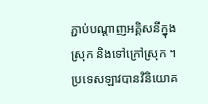ភ្ជាប់បណ្ដាញអគ្គិសនីក្នុងស្រុក និងទៅក្រៅស្រុក ។
ប្រទេសឡាវបានវិនិយោគ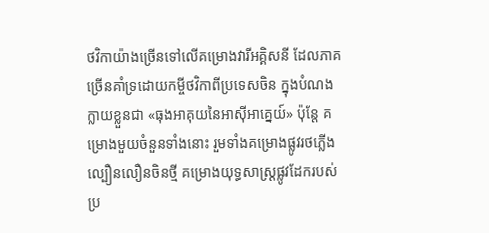ថវិកាយ៉ាងច្រើនទៅលើគម្រោងវារីអគ្គិសនី ដែលភាគច្រើនគាំទ្រដោយកម្ចីថវិកាពីប្រទេសចិន ក្នុងបំណងក្លាយខ្លួនជា «ធុងអាគុយនៃអាស៊ីអាគ្នេយ៍» ប៉ុន្តែ គម្រោងមួយចំនួនទាំងនោះ រួមទាំងគម្រោងផ្លូវរថភ្លើងល្បឿនលឿនចិនថ្មី គម្រោងយុទ្ធសាស្រ្តផ្លូវដែករបស់ប្រ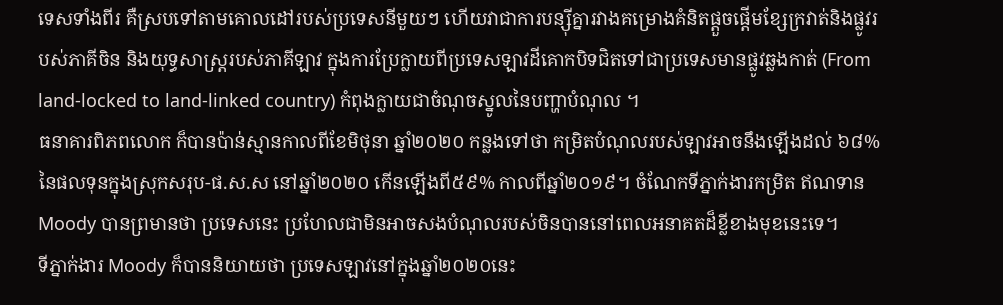ទេសទាំងពីរ គឺស្របទៅតាមគោលដៅរបស់ប្រទេសនីមួយៗ ហើយវាជាការបន្ស៊ីគ្នារវាងគម្រោងគំនិតផ្តួចផ្តើមខ្សែក្រវាត់និងផ្លូវរបស់ភាគីចិន និងយុទ្ធសាស្រ្តរបស់ភាគីឡាវ ក្នុងការប្រែក្លាយពីប្រទេសឡាវដីគោកបិទជិតទៅជាប្រទេសមានផ្លូវឆ្លងកាត់ (From land-locked to land-linked country) កំពុងក្លាយជាចំណុចស្នូលនៃបញ្ហាបំណុល ។
ធនាគារពិភពលោក ក៏បានប៉ាន់ស្មានកាលពីខែមិថុនា ឆ្នាំ២០២០ កន្លងទៅថា កម្រិតបំណុលរបស់ឡាវអាចនឹងឡើងដល់ ៦៨% នៃផលទុនក្នុងស្រុកសរុប-ផ.ស.ស នៅឆ្នាំ២០២០ កើនឡើងពី៥៩% កាលពីឆ្នាំ២០១៩។ ចំណែកទីភ្នាក់ងារកម្រិត ឥណទាន Moody បានព្រមានថា ប្រទេសនេះ ប្រហែលជាមិនអាចសងបំណុលរបស់ចិនបាននៅពេលអនាគតដ៏ខ្លីខាងមុខនេះទេ។
ទីភ្នាក់ងារ Moody ក៏បាននិយាយថា ប្រទេសឡាវនៅក្នុងឆ្នាំ២០២០នេះ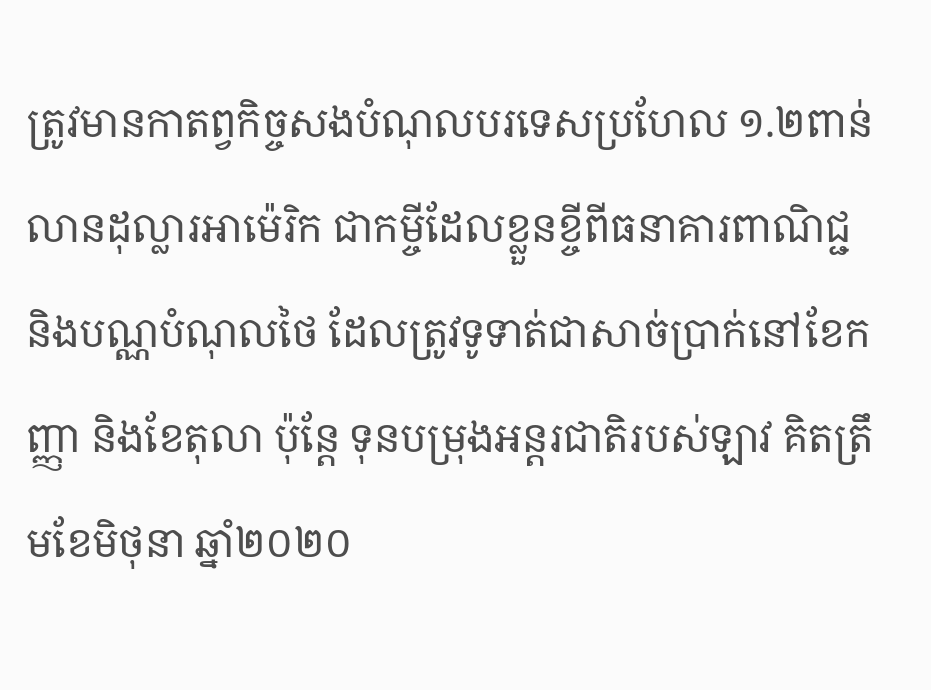ត្រូវមានកាតព្វកិច្ចសងបំណុលបរទេសប្រហែល ១.២ពាន់លានដុល្លារអាម៉េរិក ជាកម្ចីដែលខ្លួនខ្ចីពីធនាគារពាណិជ្ជ និងបណ្ណបំណុលថៃ ដែលត្រូវទូទាត់ជាសាច់ប្រាក់នៅខែកញ្ញា និងខែតុលា ប៉ុន្តែ ទុនបម្រុងអន្តរជាតិរបស់ឡាវ គិតត្រឹមខែមិថុនា ឆ្នាំ២០២០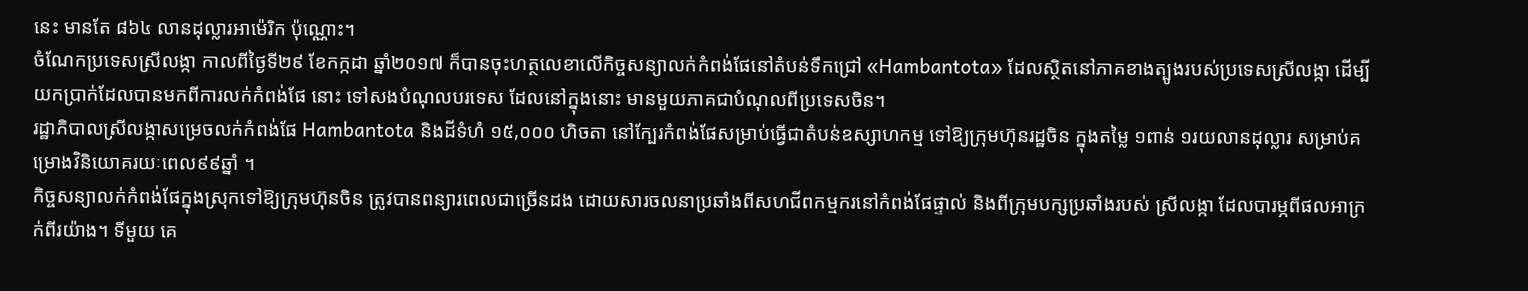នេះ មានតែ ៨៦៤ លានដុល្លារអាម៉េរិក ប៉ុណ្ណោះ។
ចំណែកប្រទេសស្រីលង្កា កាលពីថ្ងៃទី២៩ ខែកក្កដា ឆ្នាំ២០១៧ ក៏បានចុះហត្ថលេខាលើកិច្ចសន្យាលក់កំពង់ផែនៅតំបន់ទឹកជ្រៅ «Hambantota» ដែលស្ថិតនៅភាគខាងត្បូងរបស់ប្រទេសស្រីលង្កា ដើម្បីយកប្រាក់ដែលបានមកពីការលក់កំពង់ផែ នោះ ទៅសងបំណុលបរទេស ដែលនៅក្នុងនោះ មានមួយភាគជាបំណុលពីប្រទេសចិន។
រដ្ឋាភិបាលស្រីលង្កាសម្រេចលក់កំពង់ផែ Hambantota និងដីទំហំ ១៥,០០០ ហិចតា នៅក្បែរកំពង់ផែសម្រាប់ធ្វើជាតំបន់ឧស្សាហកម្ម ទៅឱ្យក្រុមហ៊ុនរដ្ឋចិន ក្នុងតម្លៃ ១ពាន់ ១រយលានដុល្លារ សម្រាប់គម្រោងវិនិយោគរយៈពេល៩៩ឆ្នាំ ។
កិច្ចសន្យាលក់កំពង់ផែក្នុងស្រុកទៅឱ្យក្រុមហ៊ុនចិន ត្រូវបានពន្យារពេលជាច្រើនដង ដោយសារចលនាប្រឆាំងពីសហជីពកម្មករនៅកំពង់ផែផ្ទាល់ និងពីក្រុមបក្សប្រឆាំងរបស់ ស្រីលង្កា ដែលបារម្ភពីផលអាក្រក់ពីរយ៉ាង។ ទីមួយ គេ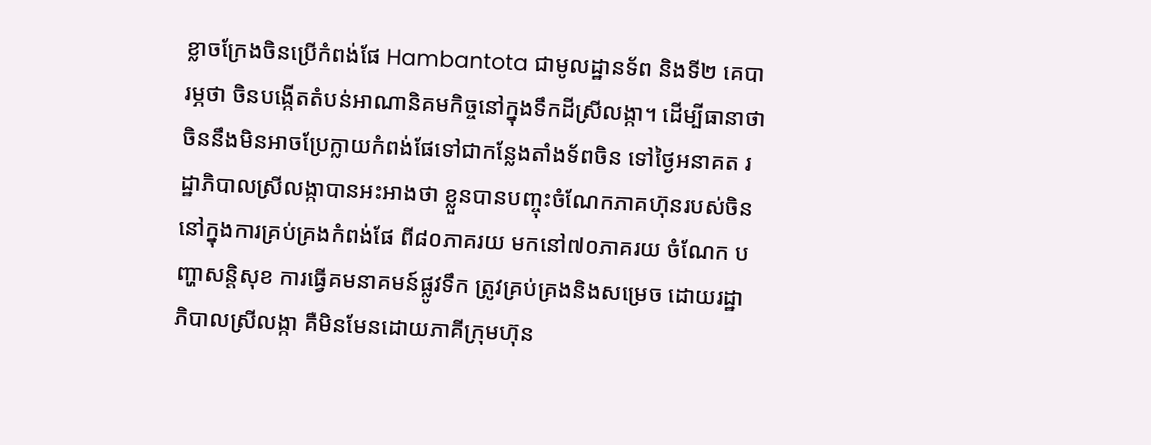ខ្លាចក្រែងចិនប្រើកំពង់ផែ Hambantota ជាមូលដ្ឋានទ័ព និងទី២ គេបារម្ភថា ចិនបង្កើតតំបន់អាណានិគមកិច្ចនៅក្នុងទឹកដីស្រីលង្កា។ ដើម្បីធានាថា ចិននឹងមិនអាចប្រែក្លាយកំពង់ផែទៅជាកន្លែងតាំងទ័ពចិន ទៅថ្ងៃអនាគត រដ្ឋាភិបាលស្រីលង្កាបានអះអាងថា ខ្លួនបានបញ្ចុះចំណែកភាគហ៊ុនរបស់ចិន នៅក្នុងការគ្រប់គ្រងកំពង់ផែ ពី៨០ភាគរយ មកនៅ៧០ភាគរយ ចំណែក បញ្ហាសន្តិសុខ ការធ្វើគមនាគមន៍ផ្លូវទឹក ត្រូវគ្រប់គ្រងនិងសម្រេច ដោយរដ្ឋាភិបាលស្រីលង្កា គឺមិនមែនដោយភាគីក្រុមហ៊ុន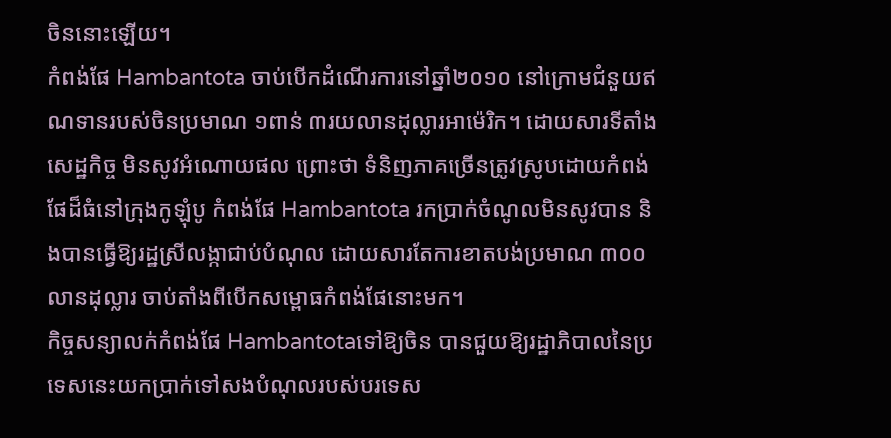ចិននោះឡើយ។
កំពង់ផែ Hambantota ចាប់បើកដំណើរការនៅឆ្នាំ២០១០ នៅក្រោមជំនួយឥណទានរបស់ចិនប្រមាណ ១ពាន់ ៣រយលានដុល្លារអាម៉េរិក។ ដោយសារទីតាំងសេដ្ឋកិច្ច មិនសូវអំណោយផល ព្រោះថា ទំនិញភាគច្រើនត្រូវស្រូបដោយកំពង់ផែដ៏ធំនៅក្រុងកូឡុំបូ កំពង់ផែ Hambantota រកប្រាក់ចំណូលមិនសូវបាន និងបានធ្វើឱ្យរដ្ឋស្រីលង្កាជាប់បំណុល ដោយសារតែការខាតបង់ប្រមាណ ៣០០លានដុល្លារ ចាប់តាំងពីបើកសម្ពោធកំពង់ផែនោះមក។
កិច្ចសន្យាលក់កំពង់ផែ Hambantotaទៅឱ្យចិន បានជួយឱ្យរដ្ឋាភិបាលនៃប្រទេសនេះយកប្រាក់ទៅសងបំណុលរបស់បរទេស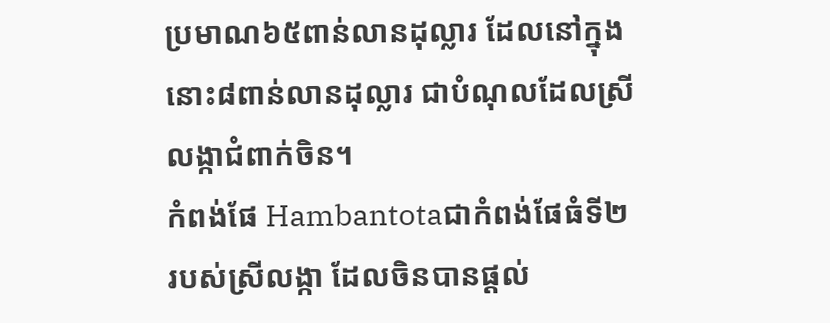ប្រមាណ៦៥ពាន់លានដុល្លារ ដែលនៅក្នុងនោះ៨ពាន់លានដុល្លារ ជាបំណុលដែលស្រីលង្កាជំពាក់ចិន។
កំពង់ផែ Hambantotaជាកំពង់ផែធំទី២ របស់ស្រីលង្កា ដែលចិនបានផ្តល់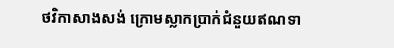ថវិកាសាងសង់ ក្រោមស្លាកប្រាក់ជំនួយឥណទា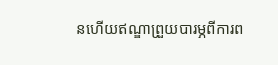នហើយឥណ្ឌាព្រួយបារម្ភពីការព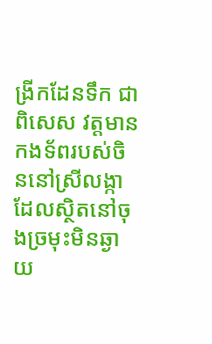ង្រីកដែនទឹក ជាពិសេស វត្តមានកងទ័ពរបស់ចិននៅស្រីលង្កា ដែលស្ថិតនៅចុងច្រមុះមិនឆ្ងាយ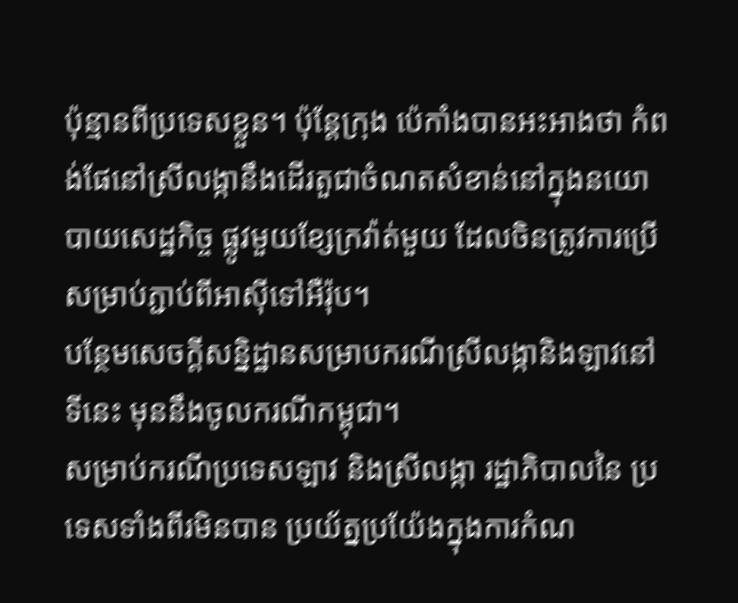ប៉ុន្មានពីប្រទេសខ្លួន។ ប៉ុន្តែក្រុង ប៉េកាំងបានអះអាងថា កំពង់ផែនៅស្រីលង្កានឹងដើរតួជាចំណតសំខាន់នៅក្នុងនយោបាយសេដ្ឋកិច្ច ផ្លូវមួយខ្សែក្រវ៉ាត់មួយ ដែលចិនត្រូវការប្រើសម្រាប់ភ្ជាប់ពីអាស៊ីទៅអឺរ៉ុប។
បន្ថែមសេចក្តីសន្និដ្ឋានសម្រាបករណីស្រីលង្កានិងឡាវនៅទីនេះ មុននឹងចូលករណីកម្ពុជា។
សម្រាប់ករណីប្រទេសឡាវ និងស្រីលង្កា រដ្ឋាភិបាលនៃ ប្រទេសទាំងពីរមិនបាន ប្រយ័ត្នប្រយ៉ែងក្នុងការកំណ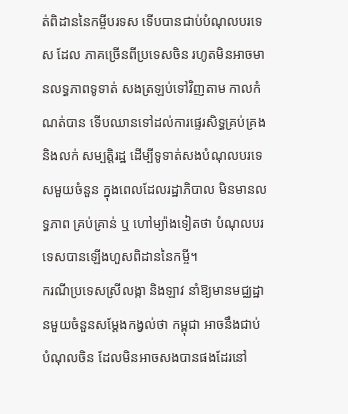ត់ពិដាននៃកម្ចីបរទស ទើបបានជាប់បំណុលបរទេស ដែល ភាគច្រើនពីប្រទេសចិន រហូតមិនអាចមានលទ្ធភាពទូទាត់ សងត្រឡប់ទៅវិញតាម កាលកំណត់បាន ទើបឈានទៅដល់ការផ្ទេរសិទ្ធគ្រប់គ្រង និងលក់ សម្បត្តិរដ្ឋ ដើម្បីទូទាត់សងបំណុលបរទេសមួយចំនួន ក្នុងពេលដែលរដ្ឋាភិបាល មិនមានលទ្ធភាព គ្រប់គ្រាន់ ឬ ហៅម្យ៉ាងទៀតថា បំណុលបរទេសបានឡើងហួសពិដាននៃកម្ចី។
ករណីប្រទេសស្រីលង្កា និងឡាវ នាំឱ្យមានមជ្ឈដ្ឋានមួយចំនួនសម្តែងកង្វល់ថា កម្ពុជា អាចនឹងជាប់បំណុលចិន ដែលមិនអាចសងបានផងដែរនៅ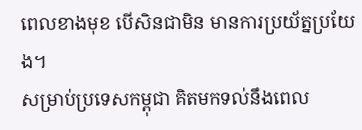ពេលខាងមុខ បើសិនជាមិន មានការប្រយ័ត្នប្រយែង។
សម្រាប់ប្រទេសកម្ពុជា គិតមកទល់នឹងពេល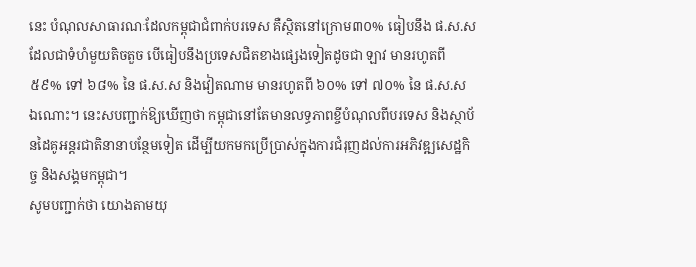នេះ បំណុលសាធារណៈដែលកម្ពុជាជំពាក់បរទេស គឺស្ថិតនៅក្រោម៣០% ធៀបនឹង ផ.ស.ស ដែលជាទំហំមួយតិចតួច បើធៀបនឹងប្រទេសជិតខាងផ្សេងទៀតដូចជា ឡាវ មានរហូតពី ៥៩% ទៅ ៦៨% នៃ ផ.ស.ស និងវៀតណាម មានរហូតពី ៦០% ទៅ ៧០% នៃ ផ.ស.ស ឯណោះ។ នេះសបញ្ជាក់ឱ្យឃើញថា កម្ពុជានៅតែមានលទ្ធភាពខ្ចីបំណុលពីបរទេស និងស្ថាប័នដៃគូអន្តរជាតិនានាបន្ថែមទៀត ដើម្បីយកមកប្រើប្រាស់ក្នុងការជំរុញដល់ការអភិវឌ្ឍសេដ្ឋកិច្ច និងសង្គមកម្ពុជា។
សូមបញ្ជាក់ថា យោងតាមយុ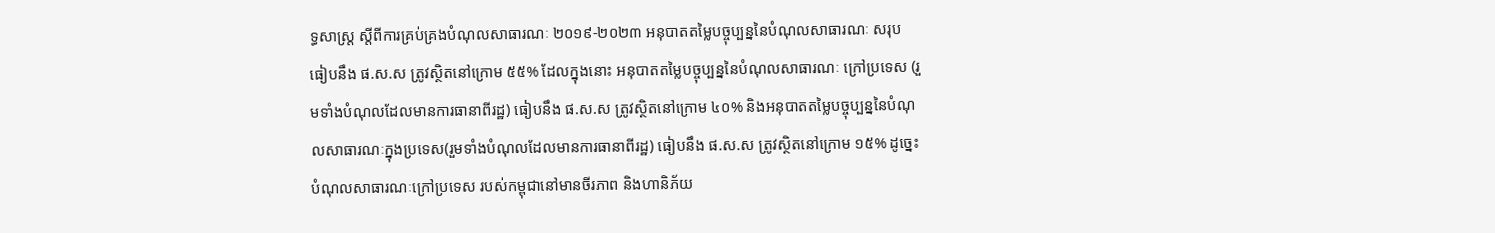ទ្ធសាស្ត្រ ស្តីពីការគ្រប់គ្រងបំណុលសាធារណៈ ២០១៩-២០២៣ អនុបាតតម្លៃបច្ចុប្បន្ននៃបំណុលសាធារណៈ សរុប ធៀបនឹង ផ.ស.ស ត្រូវស្ថិតនៅក្រោម ៥៥% ដែលក្នុងនោះ អនុបាតតម្លៃបច្ចុប្បន្ននៃបំណុលសាធារណៈ ក្រៅប្រទេស (រួមទាំងបំណុលដែលមានការធានាពីរដ្ឋ) ធៀបនឹង ផ.ស.ស ត្រូវស្ថិតនៅក្រោម ៤០% និងអនុបាតតម្លៃបច្ចុប្បន្ននៃបំណុលសាធារណៈក្នុងប្រទេស(រួមទាំងបំណុលដែលមានការធានាពីរដ្ឋ) ធៀបនឹង ផ.ស.ស ត្រូវស្ថិតនៅក្រោម ១៥% ដូច្នេះបំណុលសាធារណៈក្រៅប្រទេស របស់កម្ពុជានៅមានចីរភាព និងហានិភ័យ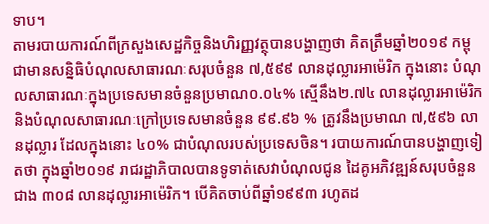ទាប។
តាមរបាយការណ៍ពីក្រសួងសេដ្ឋកិច្ចនិងហិរញ្ញវត្ថុបានបង្ហាញថា គិតត្រឹមឆ្នាំ២០១៩ កម្ពុជាមានសន្និធិបំណុលសាធារណៈសរុបចំនួន ៧,៥៩៩ លានដុល្លារអាម៉េរិក ក្នុងនោះ បំណុលសាធារណៈក្នុងប្រទេសមានចំនួនប្រមាណ០.០៤% ស្មើនឹង២.៧៤ លានដុល្លារអាម៉េរិក និងបំណុលសាធារណៈក្រៅប្រទេសមានចំនួន ៩៩.៩៦ % ត្រូវនឹងប្រមាណ ៧,៥៩៦ លានដុល្លារ ដែលក្នុងនោះ ៤០% ជាបំណុលរបស់ប្រទេសចិន។ របាយការណ៍បានបង្ហាញទៀតថា ក្នុងឆ្នាំ២០១៩ រាជរដ្ឋាភិបាលបានទូទាត់សេវាបំណុលជូន ដៃគូអភិវឌ្ឍន៍សរុបចំនួន ជាង ៣០៨ លានដុល្លារអាម៉េរិក។ បើគិតចាប់ពីឆ្នាំ១៩៩៣ រហូតដ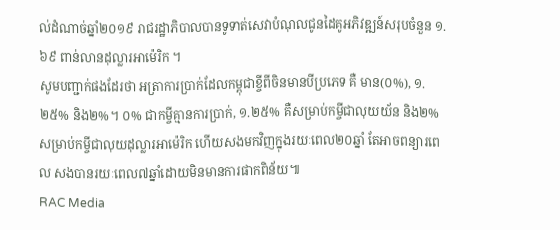ល់ដំណាច់ឆ្នាំ២០១៩ រាជរដ្ឋាភិបាលបានទូទាត់សេវាបំណុលជូនដៃគូអភិវឌ្ឍន៍សរុបចំនួន ១.៦៩ ពាន់លានដុល្លារអាម៉េរិក ។
សូមបញ្ជាក់ផងដែរថា អត្រាការប្រាក់ដែលកម្ពុជាខ្ចីពីចិនមានបីប្រភេទ គឺ មាន(០%), ១.២៥% និង២%។ ០% ជាកម្ចីគ្មានការប្រាក់, ១.២៥% គឺសម្រាប់កម្ចីជាលុយយ័ន និង២% សម្រាប់កម្ចីជាលុយដុល្លារអាម៉េរិក ហើយសងមកវិញក្នុងរយៈពេល២០ឆ្នាំ តែអាចពន្យារពេល សងបានរយៈពេល៧ឆ្នាំដោយមិនមានការផាកពិន័យ៕
RAC Media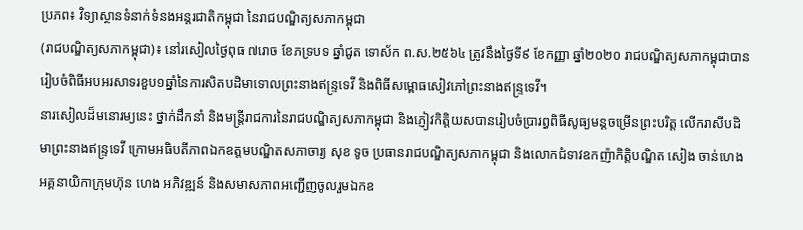ប្រភព៖ វិទ្យាស្ថានទំនាក់ទំនងអន្តរជាតិកម្ពុជា នៃរាជបណ្ឌិត្យសភាកម្ពុជា
(រាជបណ្ឌិត្យសភាកម្ពុជា)៖ នៅរសៀលថ្ងៃពុធ ៧រោច ខែភទ្របទ ឆ្នាំជូត ទោស័ក ព.ស.២៥៦៤ ត្រូវនឹងថ្ងៃទី៩ ខែកញ្ញា ឆ្នាំ២០២០ រាជបណ្ឌិត្យសភាកម្ពុជាបានរៀបចំពិធីអបអរសាទរខួប១ឆ្នាំនៃការសិតបដិមាទោលព្រះនាងឥន្ទ្រទេវី និងពិធីសម្ពោធសៀវភៅព្រះនាងឥន្រ្ទទេវី។
នារសៀលដ៏មនោរម្យនេះ ថ្នាក់ដឹកនាំ និងមន្ត្រីរាជការនៃរាជបណ្ឌិត្យសភាកម្ពុជា និងភ្ញៀវកិត្តិយសបានរៀបចំប្រារព្ធពិធីសូធ្យមន្តចម្រើនព្រះបរិត្ត លើករាសីបដិមាព្រះនាងឥន្ទ្រទេវី ក្រោមអធិបតីភាពឯកឧត្តមបណ្ឌិតសភាចារ្យ សុខ ទូច ប្រធានរាជបណ្ឌិត្យសភាកម្ពុជា និងលោកជំទាវឧកញ៉ាកិត្តិបណ្ឌិត សៀង ចាន់ហេង អគ្គនាយិកាក្រុមហ៊ុន ហេង អភិវឌ្ឍន៍ និងសមាសភាពអញ្ជើញចូលរួមឯកឧ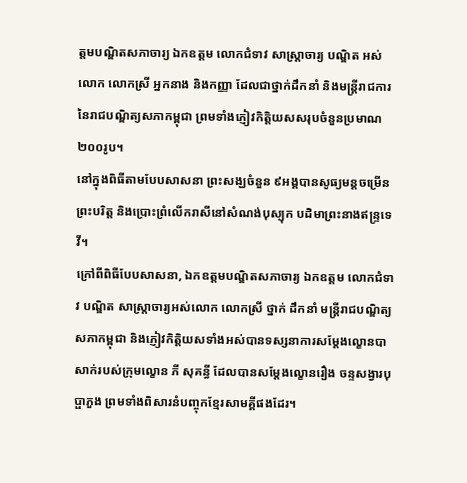ត្តមបណ្ឌិតសភាចារ្យ ឯកឧត្តម លោកជំទាវ សាស្ត្រាចារ្យ បណ្ឌិត អស់លោក លោកស្រី អ្នកនាង និងកញ្ញា ដែលជាថ្នាក់ដឹកនាំ និងមន្ត្រីរាជការនៃរាជបណ្ឌិត្យសភាកម្ពុជា ព្រមទាំងភ្ញៀវកិត្តិយសសរុបចំនួនប្រមាណ ២០០រូប។
នៅក្នុងពិធីតាមបែបសាសនា ព្រះសង្ឃចំនួន ៩អង្គបានសូធ្យមន្តចម្រើនព្រះបរិត្ត និងប្រោះព្រំលើករាសីនៅសំណង់បុស្បុក បដិមាព្រះនាងឥន្ទ្រទេវី។
ក្រៅពីពិធីបែបសាសនា, ឯកឧត្តមបណ្ឌិតសភាចារ្យ ឯកឧត្តម លោកជំទាវ បណ្ឌិត សាស្ត្រាចារ្យអស់លោក លោកស្រី ថ្នាក់ ដឹកនាំ មន្ត្រីរាជបណ្ឌិត្យសភាកម្ពុជា និងភ្ញៀវកិត្តិយសទាំងអស់បានទស្សនាការសម្តែងល្ខោនបាសាក់របស់ក្រុមល្ខោន ភី សុគន្ធី ដែលបានសម្តែងល្ខោនរឿង ចន្ទសង្វារបុប្ផាភួង ព្រមទាំងពិសារនំបញ្ចុកខ្មែរសាមគ្គីផងដែរ។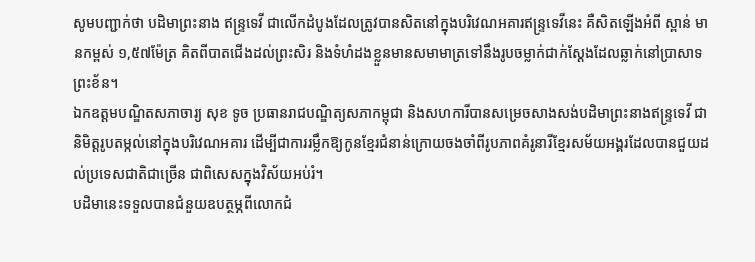សូមបញ្ជាក់ថា បដិមាព្រះនាង ឥន្ទ្រទេវី ជាលើកដំបូងដែលត្រូវបានសិតនៅក្នុងបរិវេណអគារឥន្ទ្រទេវីនេះ គឺសិតឡើងអំពី ស្ពាន់ មានកម្ពស់ ១,៥៧ម៉ែត្រ គិតពីបាតជើងដល់ព្រះសិរ និងទំហំដងខ្លួនមានសមាមាត្រទៅនឹងរូបចម្លាក់ជាក់ស្តែងដែលឆ្លាក់នៅប្រាសាទព្រះខ័ន។
ឯកឧត្តមបណ្ឌិតសភាចារ្យ សុខ ទូច ប្រធានរាជបណ្ឌិត្យសភាកម្ពុជា និងសហការីបានសម្រេចសាងសង់បដិមាព្រះនាងឥន្ទ្រទេវី ជានិមិត្តរូបតម្កល់នៅក្នុងបរិវេណអគារ ដើម្បីជាការរម្លឹកឱ្យកូនខ្មែរជំនាន់ក្រោយចងចាំពីរូបភាពគំរូនារីខ្មែរសម័យអង្គរដែលបានជួយដល់ប្រទេសជាតិជាច្រើន ជាពិសេសក្នុងវិស័យអប់រំ។
បដិមានេះទទួលបានជំនួយឧបត្ថម្ភពីលោកជំ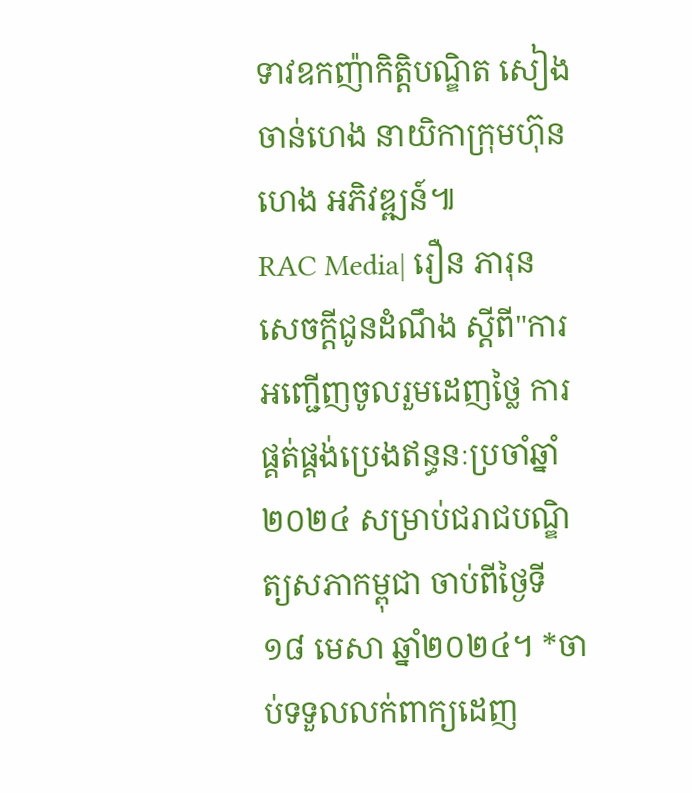ទាវឧកញ៉ាកិត្តិបណ្ឌិត សៀង ចាន់ហេង នាយិកាក្រុមហ៊ុន ហេង អភិវឌ្ឍន៍៕
RAC Media| រឿន ភារុន
សេចក្ដីជូនដំណឹង ស្តីពី"ការអញ្ជើញចូលរួមដេញថ្លៃ ការផ្គត់ផ្គង់ប្រេងឥន្ធនៈប្រចាំឆ្នាំ២០២៤ សម្រាប់ជរាជបណ្ឌិត្យសភាកម្ពុជា ចាប់ពីថ្ងៃទី១៨ មេសា ឆ្នាំ២០២៤។ *ចាប់ទទួលលក់ពាក្យដេញ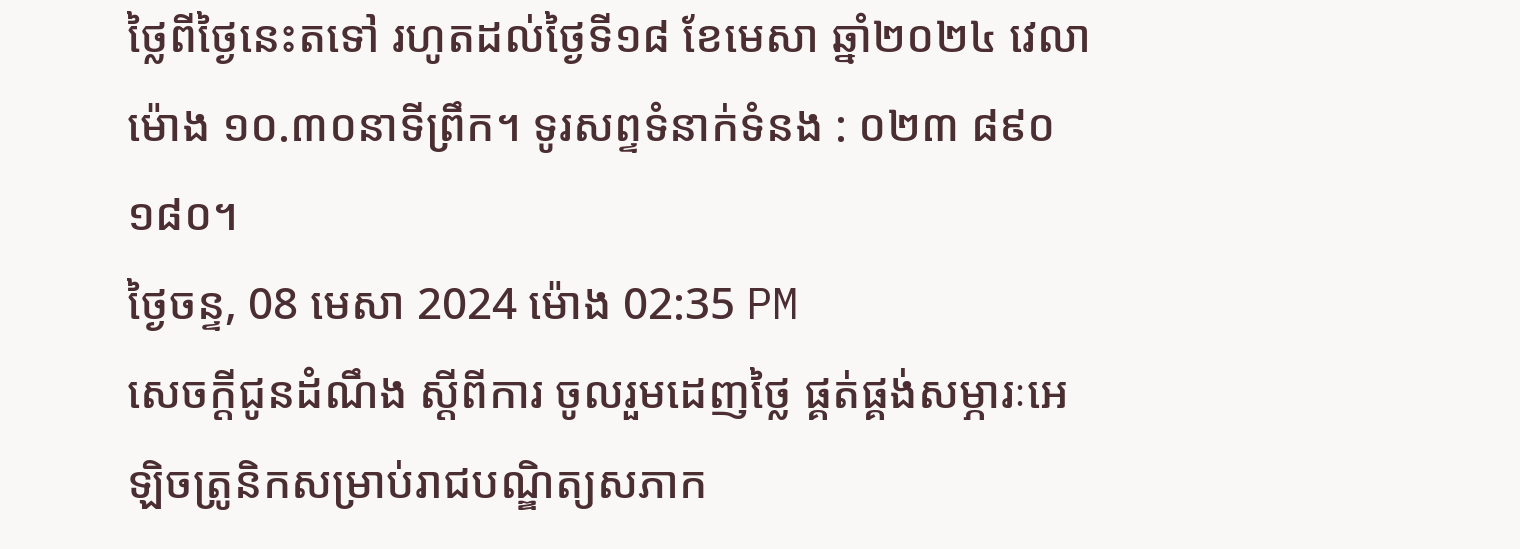ថ្លៃពីថ្ងៃនេះតទៅ រហូតដល់ថ្ងៃទី១៨ ខែមេសា ឆ្នាំ២០២៤ វេលាម៉ោង ១០.៣០នាទីព្រឹក។ ទូរសព្ទទំនាក់ទំនង : ០២៣ ៨៩០ ១៨០។
ថ្ងៃចន្ទ, 08 មេសា 2024 ម៉ោង 02:35 PM
សេចក្ដីជូនដំណឹង ស្តីពីការ ចូលរួមដេញថ្លៃ ផ្គត់ផ្គង់សម្ភារៈអេឡិចត្រូនិកសម្រាប់រាជបណ្ឌិត្យសភាក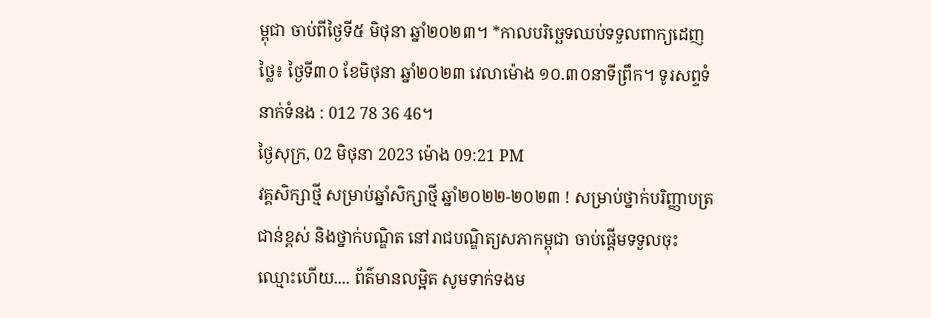ម្ពុជា ចាប់ពីថ្ងៃទី៥ មិថុនា ឆ្នាំ២០២៣។ *កាលបរិច្ឆេទឈប់ទទួលពាក្យដេញថ្លៃ៖ ថ្ងៃទី៣០ ខែមិថុនា ឆ្នាំ២០២៣ វេលាម៉ោង ១០.៣០នាទីព្រឹក។ ទូរសព្ទទំនាក់ទំនង : 012 78 36 46។
ថ្ងៃសុក្រ, 02 មិថុនា 2023 ម៉ោង 09:21 PM
វគ្គសិក្សាថ្មី សម្រាប់ឆ្នាំសិក្សាថ្មី ឆ្នាំ២០២២-២០២៣ ! សម្រាប់ថ្នាក់បរិញ្ញាបត្រជាន់ខ្ពស់ និងថ្នាក់បណ្ឌិត នៅរាជបណ្ឌិត្យសភាកម្ពុជា ចាប់ផ្តើមទទួលចុះឈ្មោះហើយ.... ព័ត៌មានលម្អិត សូមទាក់ទងម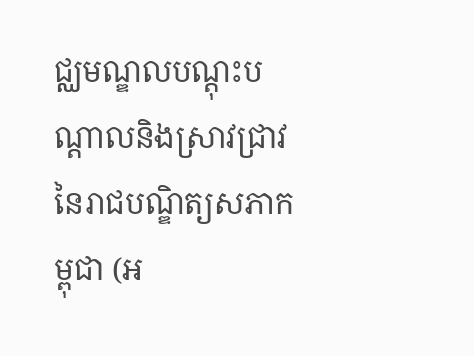ជ្ឈមណ្ឌលបណ្តុះបណ្តាលនិងស្រាវជ្រាវនៃរាជបណ្ឌិត្យសភាកម្ពុជា (អ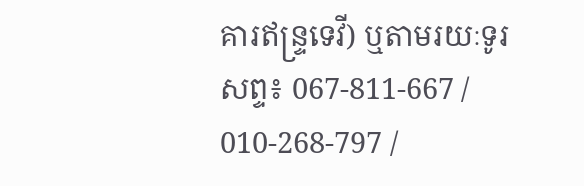គារឥន្រ្ទទេវី) ឬតាមរយៈទូរសព្ទ៖ 067-811-667 / 010-268-797 /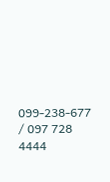099-238-677 / 097 728 4444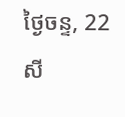ថ្ងៃចន្ទ, 22 សី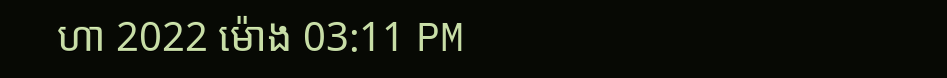ហា 2022 ម៉ោង 03:11 PM